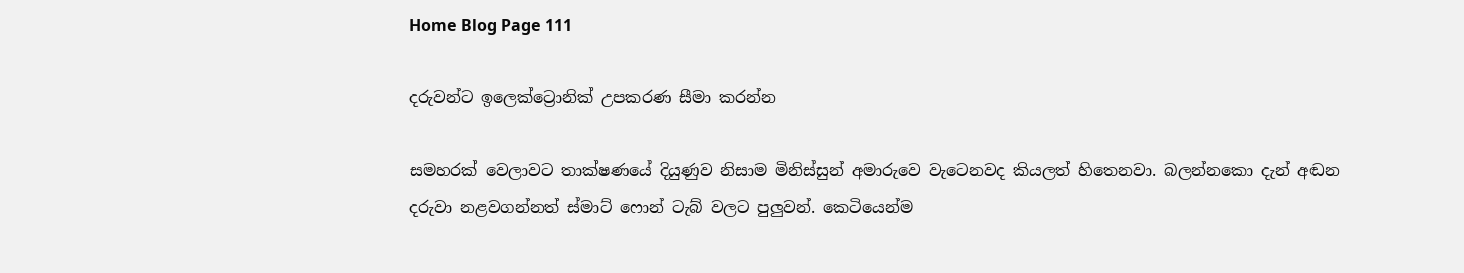Home Blog Page 111

දරුවන්ට ඉලෙක්ට්‍රොනික් උපකරණ සීමා කරන්න

සමහරක් වෙලාවට තාක්ෂණයේ දියුණුව නිසාම මිනිස්සුන් අමාරුවෙ වැටෙනවද කියලත් හිතෙනවා. බලන්නකො දැන් අඬන දරුවා නළවගන්නත් ස්මාට් ෆොන් ටැබ් වලට පුලුවන්. කෙටියෙන්ම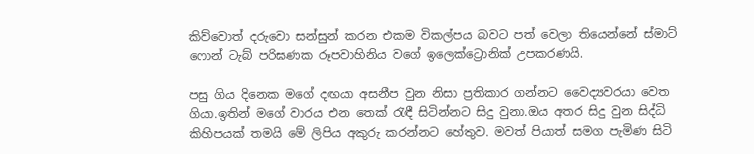කිව්වොත් දරුවො සන්සුන් කරන එකම විකල්පය බවට පත් වෙලා තියෙන්නේ ස්මාට් ෆොන් ටැබ් පරිඝණක රූපවාහිනිය වගේ ඉලෙක්ට්‍රොනික් උපකරණයි.

පසු ගිය දිනෙක මගේ දඟයා අසනීප වුන නිසා ප්‍රතිකාර ගන්නට වෛද්‍යවරයා වෙත ගියා.ඉතින් මගේ වාරය එන තෙක් රැඳී සිටින්නට සිදු වුනා.ඔය අතර සිදු වුන සිද්ධි කිහිපයක් තමයි මේ ලිපිය අකුරු කරන්නට හේතුව. මවත් පියාත් සමග පැමිණ සිටි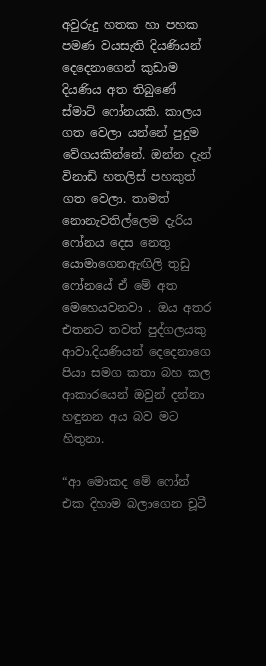අවුරුදු හතක හා පහක පමණ වයසැති දියණියන් දෙදෙනාගෙන් කුඩාම දියණිය අත තිබුණේ ස්මාට් ෆෝනයකි. කාලය ගත වෙලා යන්නේ පුදුම වේගයකින්නේ. ඔන්න දැන් විනාඩි හතලිස් පහකුත් ගත වෙලා. තාමත් නොනැවතිල්ලෙම දැරිය ෆෝනය දෙස නෙතු යොමාගෙනඇඟිලි තුඩු ෆෝනයේ ඒ මේ අත මෙහෙයවනවා . ඔය අතර එතනට තවත් පුද්ගලයකු ආවා.දියණියන් දෙදෙනාගෙ පියා සමග කතා බහ කල ආකාරයෙන් ඔවුන් දන්නා හඳුනන අය බව මට හිතුනා.

“ආ මොකද මේ ෆෝන් එක දිහාම බලාගෙන චූටී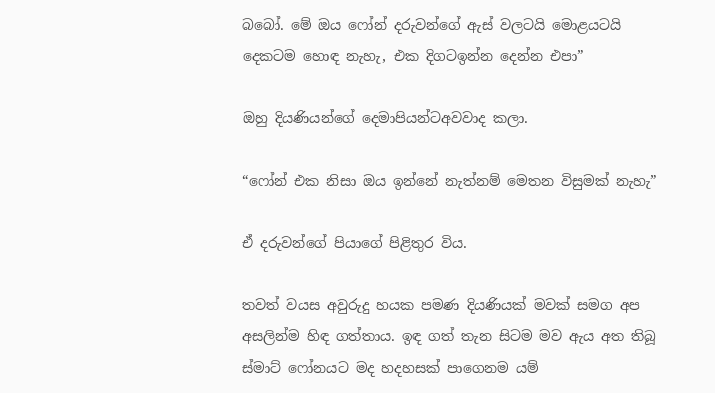බබෝ. මේ ඔය ෆෝන් දරුවන්ගේ ඇස් වලටයි මොළයටයි දෙකටම හොඳ නැහැ, එක දිගටඉන්න දෙන්න එපා”

ඔහු දියණියන්ගේ දෙමාපියන්ටඅවවාද කලා.

“ෆෝන් එක නිසා ඔය ඉන්නේ නැත්නම් මෙතන විසුමක් නැහැ”

ඒ දරුවන්ගේ පියාගේ පිළිතුර විය.

තවත් වයස අවුරුදු හයක පමණ දියණියක් මවක් සමග අප අසලින්ම හිඳ ගත්තාය. ඉඳ ගත් තැන සිටම මව ඇය අත තිබූ ස්මාට් ෆෝනයට මද හදහසක් පාගෙනම යම්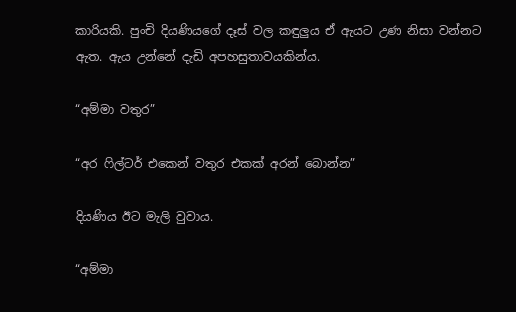කාරියකි. පුංචි දියණියගේ දෑස් වල කඳුලුය ඒ ඇයට උණ නිසා වන්නට ඇත. ඇය උන්නේ දැඩි අපහසුතාවයකින්ය.

“අම්මා වතුර”

“අර ෆිල්ටර් එකෙන් වතුර එකක් අරන් බොන්න”

දියණිය ඊට මැලි වුවාය.

“අම්මා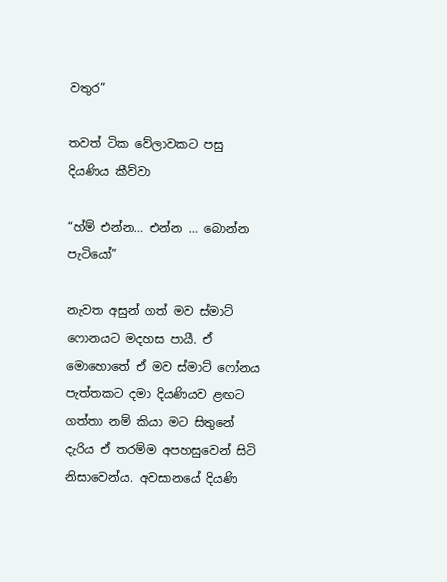වතුර”

තවත් ටික වේලාවකට පසු දියණිය කීව්වා

“හ්ම් එන්න… එන්න … බොන්න පැටියෝ”

නැවත අසුන් ගත් මව ස්මාට් ෆොනයට මදහස පායී. ඒ මොහොතේ ඒ මව ස්මාට් ෆෝනය පැත්තකට දමා දියණියව ළඟට ගත්තා නම් කියා මට සිතුනේ දැරිය ඒ තරම්ම අපහසුවෙන් සිටි නිසාවෙන්ය. අවසානයේ දියණි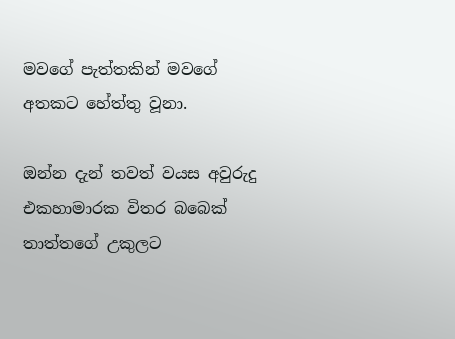මවගේ පැත්තකින් මවගේ අතකට හේත්තු වූනා.

ඔන්න දැන් තවත් වයස අවුරුදු එකහාමාරක විතර බබෙක් තාත්තගේ උකුලට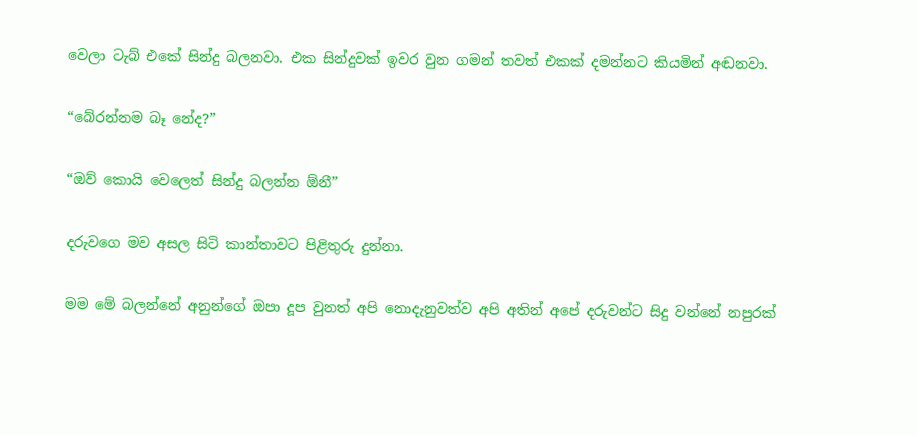වෙලා ටැබ් එකේ සින්දු බලනවා. එක සින්දුවක් ඉවර වුන ගමන් තවත් එකක් දමන්නට කියමින් අඬනවා.

“බේරන්නම බෑ නේද?”

“ඔව් කොයි වෙලෙත් සින්දු බලන්න ඕනී”

දරුවගෙ මව අසල සිටි කාන්තාවට පිළිතුරු දුන්නා.

මම මේ බලන්නේ අනුන්ගේ ඔපා දූප වුනත් අපි නොදැනුවත්ව අපි අතින් අපේ දරුවන්ට සිදු වන්නේ නපුරක්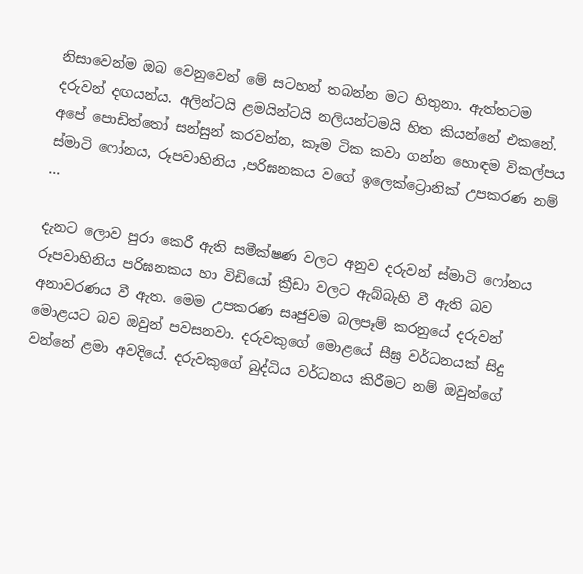නිසාවෙන්ම ඔබ වෙනුවෙන් මේ සටහන් තබන්න මට හිතුනා. ඇත්තටම දරුවන් දඟයන්ය. අලින්ටයි ළමයින්ටයි නලියන්ටමයි හිත කියන්නේ එකනේ. අපේ පොඩිත්තෝ සන්සුන් කරවන්න, කෑම ටික කවා ගන්න හොඳම විකල්පය ස්මාටි ෆෝනය, රූපවාහිනිය ,පරිඝනකය වගේ ඉලෙක්ට්‍රොනික් උපකරණ නම් …

දැනට ලොව පුරා කෙරී ඇති සමීක්ෂණ වලට අනුව දරුවන් ස්මාටි ෆෝනය රූපවාහිනිය පරිඝනකය හා විඩියෝ ක්‍රීඩා වලට ඇබ්බැහි වී ඇති බව අනාවරණය වී ඇත. මෙම උපකරණ සෘජුවම බලපෑම් කරනුයේ දරුවන් මොළයට බව ඔවුන් පවසනවා. දරුවකුගේ මොළයේ සීඝ්‍ර වර්ධනයක් සිදු වන්නේ ළමා අවදියේ. දරුවකුගේ බුද්ධිය වර්ධනය කිරීමට නම් ඔවුන්ගේ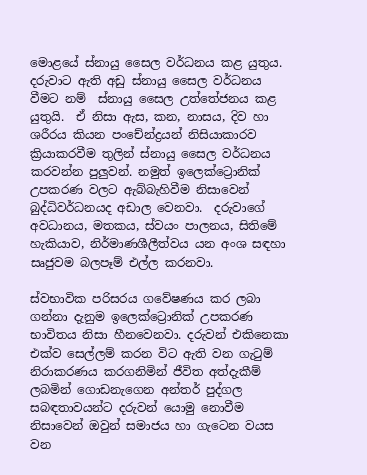මොළයේ ස්නායු සෛල වර්ධනය කළ යුතුය. දරුවාට ඇති අඩු ස්නායු සෛල වර්ධනය වීමට නම්  ස්නායු සෛල උත්තේජනය කළ යුතුයි.  ඒ නිසා ඇස, කන, නාසය, දිව හා ශරීරය කියන පංචේන්ද්‍රයන් නිසියාකාරව ක්‍රියාකරවීම තුලින් ස්නායු සෛල වර්ධනය කරවන්න පුලුවන්. නමුත් ඉලෙක්ට්‍රොනික් උපකරණ වලට ඇබ්බැහිවීම නිසාවෙන් බුද්ධිවර්ධනයද අඩාල වෙනවා.  දරුවාගේ අවධානය, මතකය, ස්වයං පාලනය, සිතිමේ හැකියාව, නිර්මාණශීලීත්වය යන අංශ සඳහා සෘජුවම බලපෑම් එල්ල කරනවා.

ස්වභාවික පරිසරය ගවේෂණය කර ලබා ගන්නා දැනුම ඉලෙක්ට්‍රොනික් උපකරණ භාවිතය නිසා හීනවෙනවා. දරුවන් එකිනෙකා එක්ව සෙල්ලම් කරන විට ඇති වන ගැටුම් නිරාකරණය කරගනිමින් ජීවිත අත්දැකීම් ලබමින් ගොඩනැගෙන අන්තර් පුද්ගල සබඳතාවයන්ට දරුවන් යොමු නොවීම නිසාවෙන් ඔවුන් සමාජය හා ගැටෙන වයස වන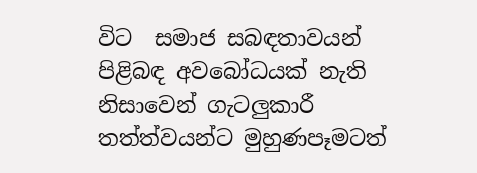විට  සමාජ සබඳතාවයන් පිළිබඳ අවබෝධයක් නැති නිසාවෙන් ගැටලුකාරී තත්ත්වයන්ට මුහුණපෑමටත්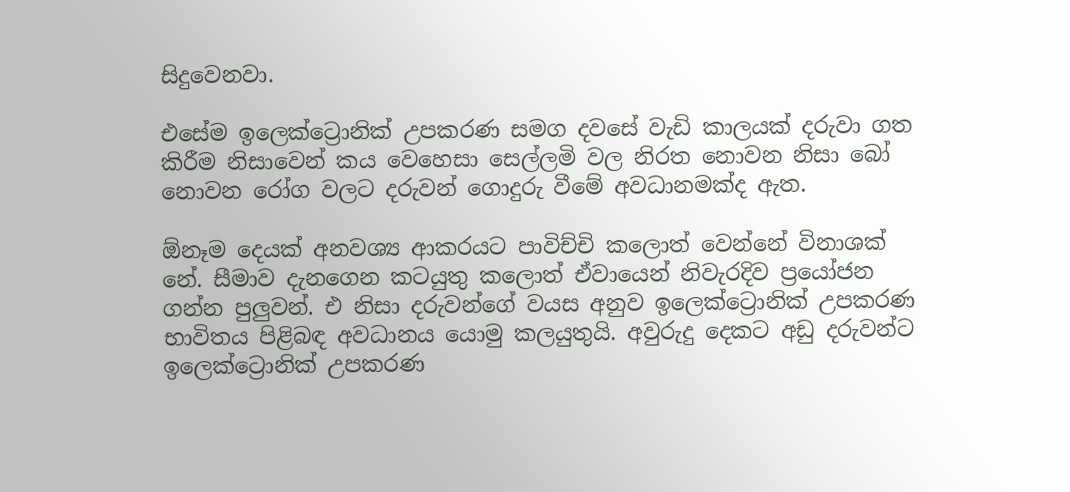සිදුවෙනවා.

එසේම ඉලෙක්ට්‍රොනික් උපකරණ සමග දවසේ වැඩි කාලයක් දරුවා ගත කිරීම නිසාවෙන් කය වෙහෙසා සෙල්ලමි වල නිරත නොවන නිසා බෝ නොවන රෝග වලට දරුවන් ගොදුරු වීමේ අවධානමක්ද ඇත.

ඕනෑම දෙයක් අනවශ්‍ය ආකරයට පාවිච්චි කලොත් වෙන්නේ විනාශක් නේ. සීමාව දැනගෙන කටයුතු කලොත් ඒවායෙන් නිවැරදිව ප්‍රයෝජන ගන්න පුලුවන්. එ නිසා දරුවන්ගේ වයස අනුව ඉලෙක්ට්‍රොනික් උපකරණ භාවිතය පිළිබඳ අවධානය යොමු කලයුතුයි. අවුරුදු දෙකට අඩු දරුවන්ට ඉලෙක්ට්‍රොනික් උපකරණ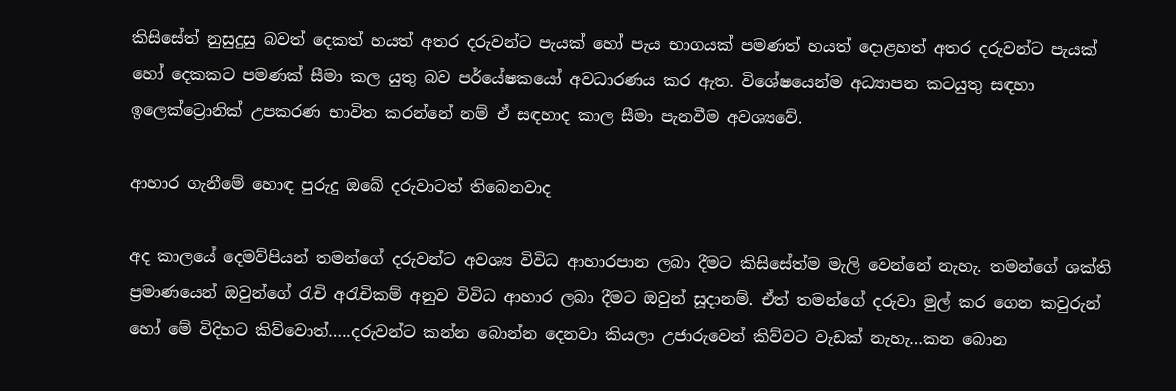කිසිසේත් නුසුදුසු බවත් දෙකත් හයත් අතර දරුවන්ට පැයක් හෝ පැය භාගයක් පමණත් හයත් දොළහත් අතර දරුවන්ට පැයක් හෝ දෙකකට පමණක් සීමා කල යුතු බව පර්යේෂකයෝ අවධාරණය කර ඇත. විශේෂයෙන්ම අධ්‍යාපන කටයුතු සඳහා ඉලෙක්ට්‍රොනික් උපකරණ භාවිත කරන්නේ නම් ඒ සඳහාද කාල සීමා පැනවීම අවශ්‍යවේ.

ආහාර ගැනීමේ හොඳ පුරුදු ඔබේ දරුවාටත් තිබෙනවාද

අද කාලයේ දෙමව්පියන් තමන්ගේ දරුවන්ට අවශ්‍ය විවිධ ආහාරපාන ලබා දීමට කිසිසේත්ම මැලි වෙන්නේ නැහැ. තමන්ගේ ශක්ති ප්‍රමාණයෙන් ඔවුන්ගේ රැචි අරැචිකම් අනුව විවිධ ආහාර ලබා දීමට ඔවුන් සූදානම්. ඒත් තමන්ගේ දරුවා මුල් කර ගෙන කවුරුන් හෝ මේ විදිහට කිව්වොත්…..දරුවන්ට කන්න බොන්න දෙනවා කියලා උජාරුවෙන් කිව්වට වැඩක් නැහැ…කන බොන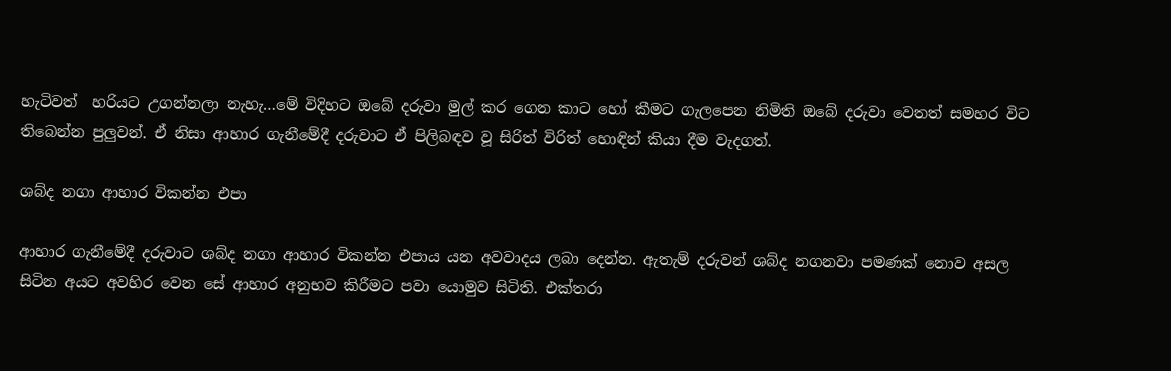හැටිවත්  හරියට උගන්නලා නැහැ…මේ විදිහට ඔබේ දරුවා මුල් කර ගෙන කාට හෝ කීමට ගැලපෙන නිමිති ඔබේ දරුවා වෙතත් සමහර විට තිබෙන්න පුලුවන්. ඒ නිසා ආහාර ගැනීමේදී දරුවාට ඒ පිලිබඳව වූ සිරිත් විරිත් හොඳින් කියා දීම වැදගත්.

ශබ්ද නගා ආහාර විකන්න එපා

ආහාර ගැනීමේදී දරුවාට ශබ්ද නගා ආහාර විකන්න එපාය යන අවවාදය ලබා දෙන්න. ඇතැම් දරුවන් ශබ්ද නගනවා පමණක් නොව අසල සිටින අයට අවහිර වෙන සේ ආහාර අනුභව කිරීමට පවා යොමුව සිටිති. එක්තරා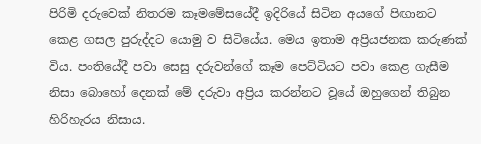පිරිමි දරුවෙක් නිතරම කෑමමේසයේදී ඉදිරියේ සිටින අයගේ පිඟානට කෙළ ගසල පුරුද්දට යොමු ව සිටියේය. මෙය ඉතාම අප්‍රියජනක කරුණක් විය. පංතියේදී පවා සෙසු දරුවන්ගේ කෑම පෙට්ටියට පවා කෙළ ගැසීම නිසා බොහෝ දෙනක් මේ දරුවා අප්‍රිය කරන්නට වූයේ ඔහුගෙන් තිබුන හිරිහැරය නිසාය.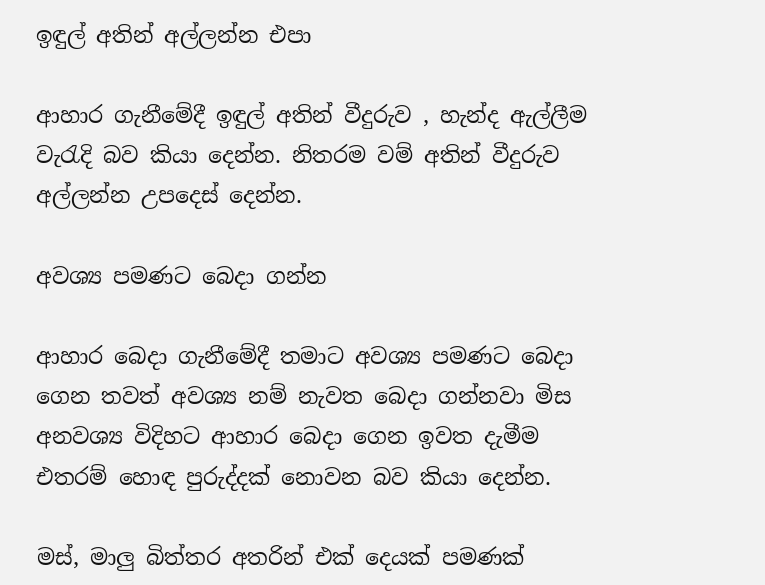ඉඳුල් අතින් අල්ලන්න එපා

ආහාර ගැනීමේදී ඉඳුල් අතින් වීදුරුව , හැන්ද ඇල්ලීම වැරැදි බව කියා දෙන්න. නිතරම වම් අතින් වීදුරුව අල්ලන්න උපදෙස් දෙන්න.

අවශ්‍ය පමණට බෙදා ගන්න

ආහාර බෙදා ගැනීමේදී තමාට අවශ්‍ය පමණට බෙදා ගෙන තවත් අවශ්‍ය නම් නැවත බෙදා ගන්නවා මිස අනවශ්‍ය විදිහට ආහාර බෙදා ගෙන ඉවත දැමීම එතරම් හොඳ පුරුද්දක් නොවන බව කියා දෙන්න.

මස්, මාලු බිත්තර අතරින් එක් දෙයක් පමණක්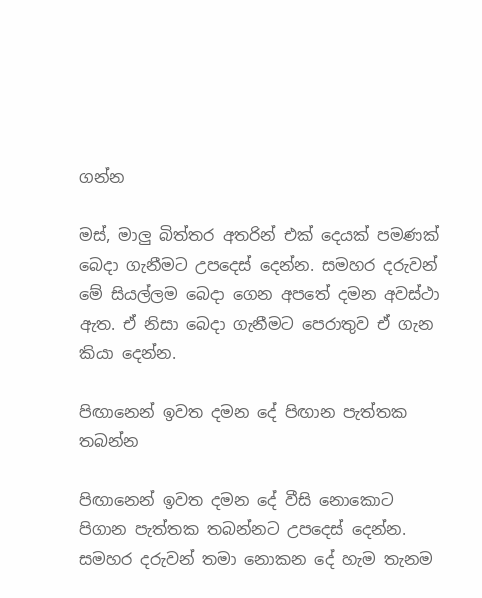ගන්න

මස්, මාලු බිත්තර අතරින් එක් දෙයක් පමණක් බෙදා ගැනීමට උපදෙස් දෙන්න. සමහර දරුවන් මේ සියල්ලම බෙදා ගෙන අපතේ දමන අවස්ථා ඇත. ඒ නිසා බෙදා ගැනීමට පෙරාතුව ඒ ගැන කියා දෙන්න.

පිඟානෙන් ඉවත දමන දේ පිඟාන පැත්තක තබන්න

පිඟානෙන් ඉවත දමන දේ වීසි නොකොට පිගාන පැත්තක තබන්නට උපදෙස් දෙන්න. සමහර දරුවන් තමා නොකන දේ හැම තැනම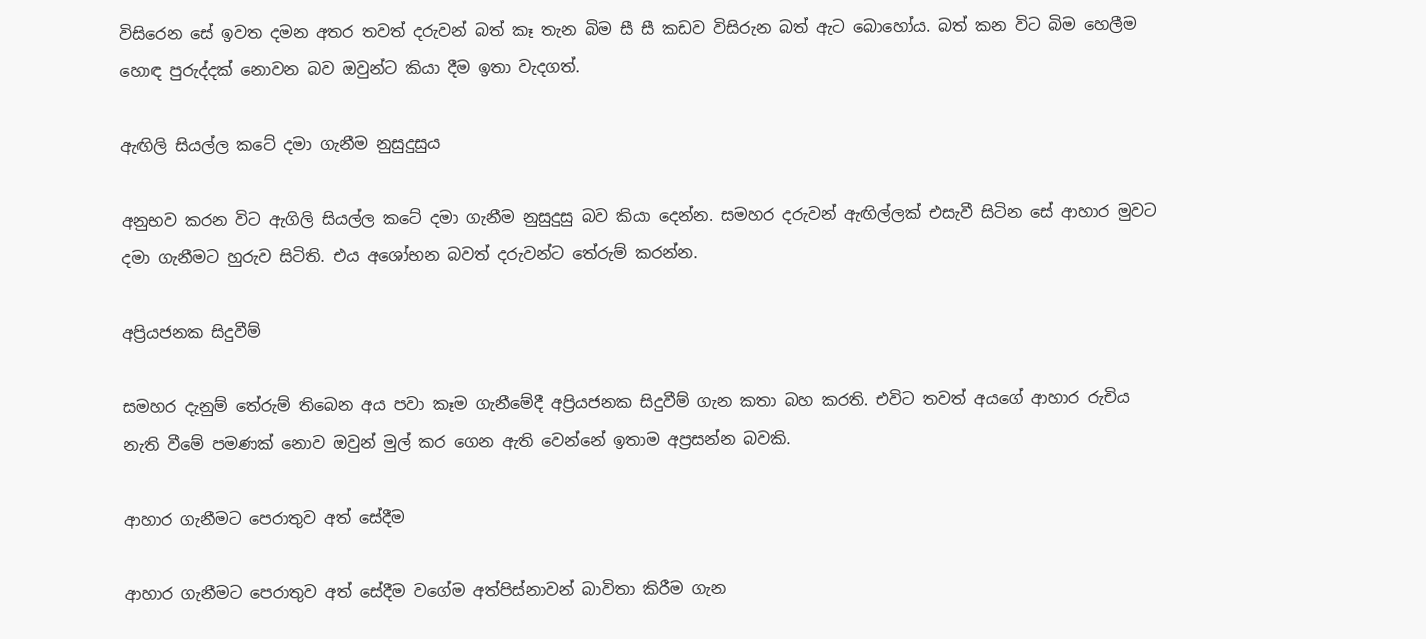විසිරෙන සේ ඉවත දමන අතර තවත් දරුවන් බත් කෑ තැන බිම සී සී කඩව විසිරුන බත් ඇට බොහෝය. බත් කන විට බිම හෙලීම හොඳ පුරුද්දක් නොවන බව ඔවුන්ට කියා දීම ඉතා වැදගත්.

ඇඟිලි සියල්ල කටේ දමා ගැනීම නුසුදුසුය

අනුභව කරන විට ඇගිලි සියල්ල කටේ දමා ගැනීම නුසුදුසු බව කියා දෙන්න. සමහර දරුවන් ඇඟිල්ලක් එසැවී සිටින සේ ආහාර මුවට දමා ගැනීමට හුරුව සිටිති. එය අශෝභන බවත් දරුවන්ට තේරුම් කරන්න.

අප්‍රියජනක සිදුවීම්

සමහර දැනුම් තේරුම් තිබෙන අය පවා කෑම ගැනීමේදී අප්‍රියජනක සිදුවීම් ගැන කතා බහ කරති. එවිට තවත් අයගේ ආහාර රුචිය නැති වීමේ පමණක් නොව ඔවුන් මුල් කර ගෙන ඇති වෙන්නේ ඉතාම අප්‍රසන්න බවකි.

ආහාර ගැනීමට පෙරාතුව අත් සේදීම

ආහාර ගැනීමට පෙරාතුව අත් සේදීම වගේම අත්පිස්නාවන් බාවිතා කිරීම ගැන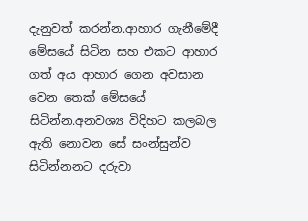දැනුවත් කරන්න.ආහාර ගැනීමේදී මේසයේ සිටින සහ එකට ආහාර ගත් අය ආහාර ගෙන අවසාන වෙන තෙක් මේසයේ සිටින්න.අනවශ්‍ය විදිහට කලබල ඇති නොවන සේ සංන්සුන්ව සිටින්නනට දරුවා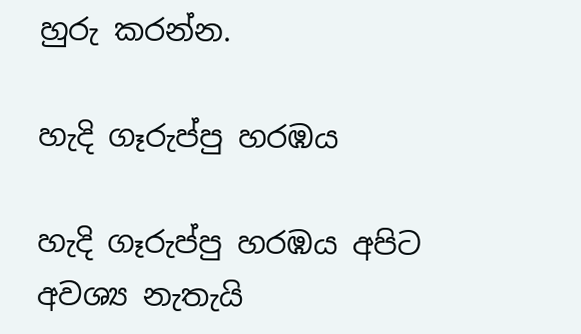හුරු කරන්න.

හැදි ගෑරුප්පු හරඹය

හැදි ගෑරුප්පු හරඹය අපිට අවශ්‍ය නැතැයි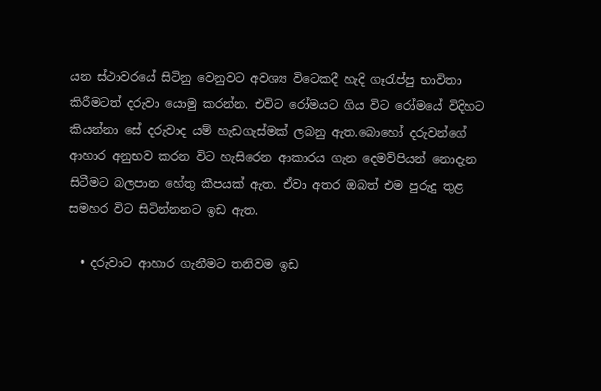යන ස්ථාවරයේ සිටිනු වෙනුවට අවශ්‍ය විටෙකදී හැදි ගෑරැප්පු භාවිතා කිරීමටත් දරුවා යොමු කරන්න. එවිට රෝමයට ගිය විට රෝමයේ විදිහට කියන්නා සේ දරුවාද යම් හැඩගැස්මක් ලබනු ඇත.බොහෝ දරුවන්ගේ ආහාර අනුභව කරන විට හැසිරෙන ආකාරය ගැන දෙමව්පියන් නොදැන සිටීමට බලපාන හේතු කීපයක් ඇත. ඒවා අතර ඔබත් එම පුරුදු තුළ සමහර විට සිටින්නනට ඉඩ ඇත.

  • දරුවාට ආහාර ගැනීමට තනිවම ඉඩ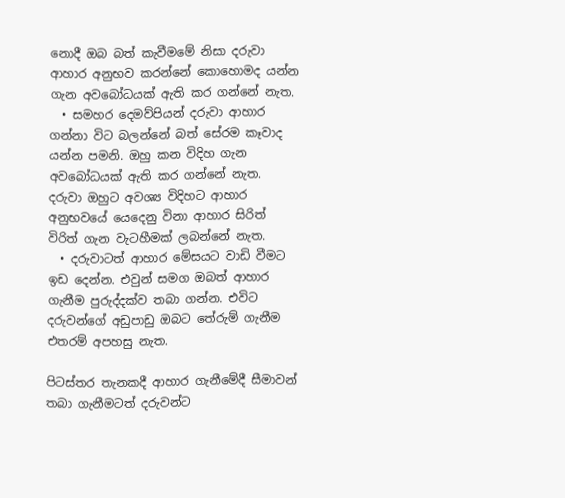නොදී ඔබ බත් කැවීමමේ නිසා දරුවා ආහාර අනුභව කරන්නේ කොහොමද යන්න ගැන අවබෝධයක් ඇති කර ගන්නේ නැත.
  • සමහර දෙමව්පියන් දරුවා ආහාර ගන්නා විට බලන්නේ බත් සේරම කෑවාද යන්න පමනි. ඔහු කන විදිහ ගැන අවබෝධයක් ඇති කර ගන්නේ නැත. දරුවා ඔහුට අවශ්‍ය විදිහට ආහාර අනුභවයේ යෙදෙනු විනා ආහාර සිරිත් විරිත් ගැන වැටහීමක් ලබන්නේ නැත.
  • දරුවාටත් ආහාර මේසයට වාඩි වීමට ඉඩ දෙන්න. එවුන් සමග ඔබත් ආහාර ගැනීම පුරුද්දක්ව තබා ගන්න. එවිට දරුවන්ගේ අඩුපාඩු ඔබට තේරුම් ගැනීම එතරම් අපහසු නැත.

පිටස්තර තැනකදී ආහාර ගැනීමේදී සීමාවන් තබා ගැනීමටත් දරුවන්ට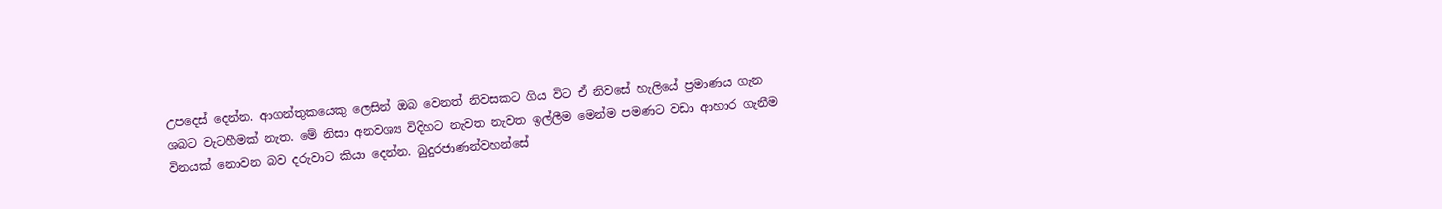උපදෙස් දෙන්න. ආගන්තුකයෙකු ලෙසින් ඔබ වෙනත් නිවසකට ගිය විට ඒ නිවසේ හැලියේ ප්‍රමාණය ගැන ශබට වැටහීමක් නැත. මේ නිසා අනවශ්‍ය විදිහට නැවත නැවත ඉල්ලීම මෙන්ම පමණට වඩා ආහාර ගැනීම විනයක් නොවන බව දරුවාට කියා දෙන්න. බුදුරජාණන්වහන්සේ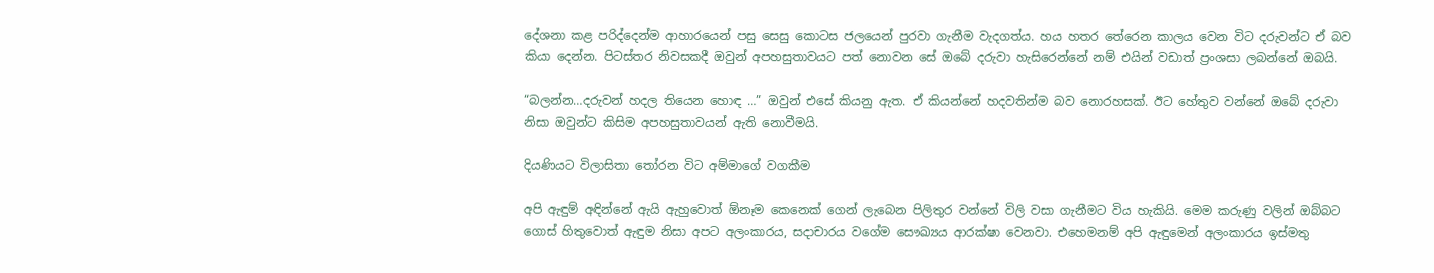දේශනා කළ පරිද්දෙන්ම ආහාරයෙන් පසු සෙසු කොටස ජලයෙන් පුරවා ගැනීම වැදගත්ය. හය හතර තේරෙන කාලය වෙන විට දරුවන්ට ඒ බව කියා දෙන්න. පිටස්තර නිවසකදී ඔවුන් අපහසුතාවයට පත් නොවන සේ ඔබේ දරුවා හැසිරෙන්නේ නම් එයින් වඩාත් ප්‍රංශසා ලබන්නේ ඔබයි.

“බලන්න…දරුවන් හදල තියෙන හොඳ …” ඔවුන් එසේ කියනු ඇත. ඒ කියන්නේ හදවතින්ම බව නොරහසක්. ඊට හේතුව වන්නේ ඔබේ දරුවා නිසා ඔවුන්ට කිසිම අපහසුතාවයන් ඇති නොවීමයි.

දියණියට විලාසිතා තෝරන විට අම්මාගේ වගකීම

අපි ඇඳුම් අඳින්නේ ඇයි ඇහුවොත් ඕනෑම කෙනෙක් ගෙන් ලැබෙන පිලිතුර වන්නේ විලි වසා ගැනීමට විය හැකියි. මෙම කරුණු වලින් ඔබ්බට ගොස් හිතුවොත් ඇඳුම නිසා අපට අලංකාරය, සදාචාරය වගේම සෞඛ්‍යය ආරක්ෂා වෙනවා. එහෙමනම් අපි ඇඳුමෙන් අලංකාරය ඉස්මතු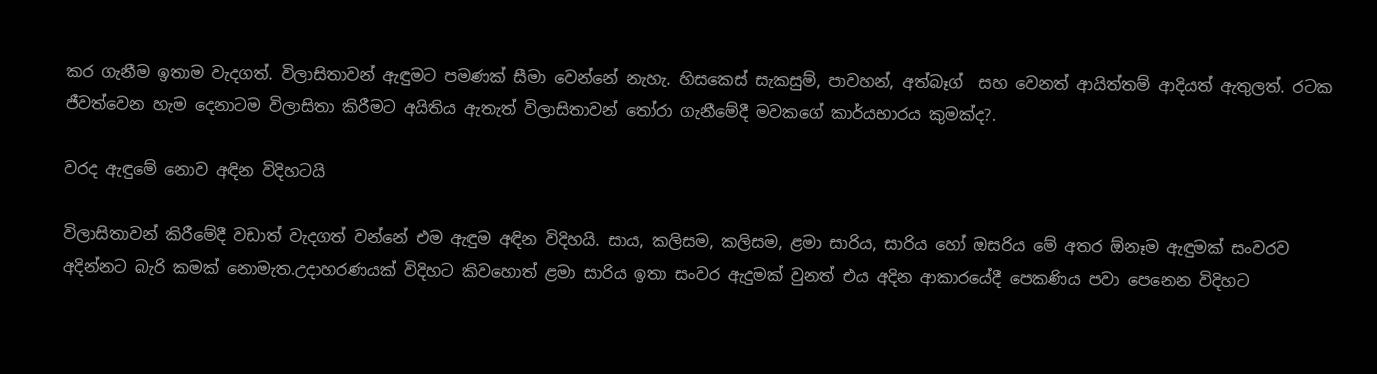කර ගැනීම ඉතාම වැදගත්. විලාසිතාවන් ඇඳුමට පමණක් සීමා වෙන්නේ නැහැ. හිසකෙස් සැකසුම්, පාවහන්, අත්බෑග්  සහ වෙනත් ආයිත්තම් ආදියත් ඇතුලත්. රටක ජීවත්වෙන හැම දෙනාටම විලාසිතා කිරීමට අයිතිය ඇතැත් විලාසිතාවන් තෝරා ගැනීමේදී මවකගේ කාර්යභාරය කුමක්ද?.

වරද ඇඳුමේ නොව අඳින විදිහටයි

විලාසිතාවන් කිරීමේදී වඩාත් වැදගත් වන්නේ එම ඇඳුම අඳින විදිහයි. සාය, කලිසම, කලිසම, ළමා සාරිය, සාරිය හෝ ඔසරිය මේ අතර ඕනෑම ඇඳුමක් සංවරව අදින්නට බැරි කමක් නොමැත.උදාහරණයක් විදිහට කිවහොත් ළමා සාරිය ඉතා සංවර ඇදුමක් වුනත් එය අදින ආකාරයේදී පෙකණිය පවා පෙනෙන විදිහට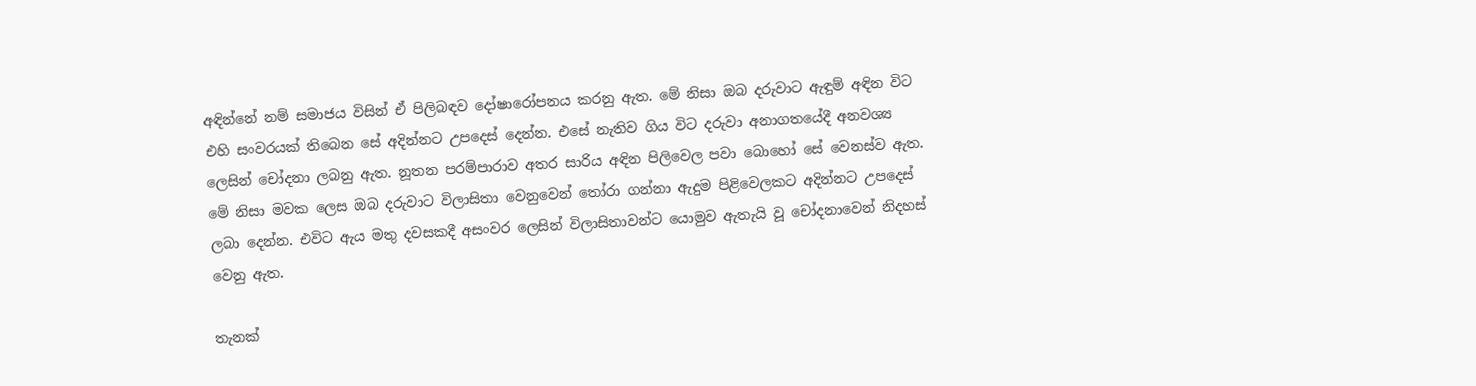අඳින්නේ නම් සමාජය විසින් ඒ පිලිබඳව දෝෂාරෝපනය කරනු ඇත. මේ නිසා ඔබ දරුවාට ඇඳුම් අඳින විට එහි සංවරයක් තිබෙන සේ අදින්නට උපදෙස් දෙන්න. එසේ නැතිව ගිය විට දරුවා අනාගතයේදී අනවශ්‍ය ලෙසින් චෝදනා ලබනු ඇත. නූතන පරම්පාරාව අතර සාරිය අඳින පිලිවෙල පවා බොහෝ සේ වෙනස්ව ඇත. මේ නිසා මවක ලෙස ඔබ දරුවාට විලාසිතා වෙනුවෙන් තෝරා ගන්නා ඇදුම පිළිවෙලකට අදින්නට උපදෙස් ලබා දෙන්න. එවිට ඇය මතු දවසකදී අසංවර ලෙසින් විලාසිතාවන්ට යොමුව ඇතැයි වූ චෝදනාවෙන් නිදහස් වෙනු ඇත.

තැනක්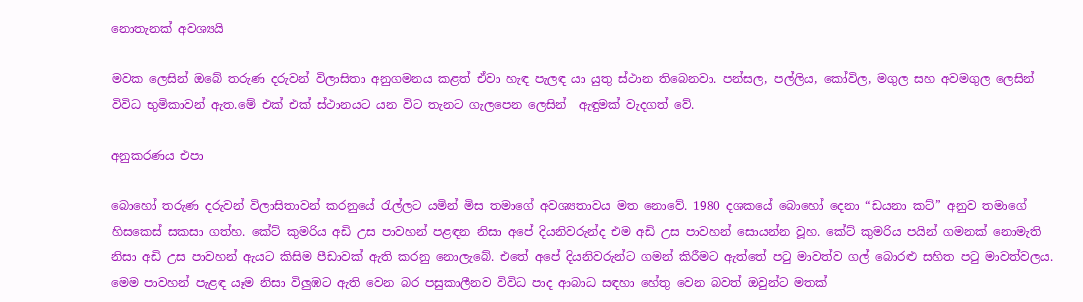නොතැනක් අවශ්‍යයි

මවක ලෙසින් ඔබේ තරුණ දරුවන් විලාසිතා අනුගමනය කළත් ඒවා හැඳ පැලඳ යා යුතු ස්ථාන තිබෙනවා. පන්සල, පල්ලිය, කෝවිල, මගුල සහ අවමගුල ලෙසින් විවිධ භුමිකාවන් ඇත.මේ එක් එක් ස්ථානයට යන විට තැනට ගැලපෙන ලෙසින්  ඇඳුමක් වැදගත් වේ.

අනුකරණය එපා

බොහෝ තරුණ දරුවන් විලාසිතාවන් කරනුයේ රැල්ලට යමින් මිස තමාගේ අවශ්‍යතාවය මත නොවේ. 1980 දශකයේ බොහෝ දෙනා “ඩයනා කට්” අනුව තමාගේ හිසකෙස් සකසා ගත්හ. කේට් කුමරිය අඩි උස පාවහන් පළඳන නිසා අපේ දියනිවරුන්ද එම අඩි උස පාවහන් සොයන්න වූහ. කේට් කුමරිය පයින් ගමනක් නොමැති නිසා අඩි උස පාවහන් ඇයට කිසිම පීඩාවක් ඇති කරනු නොලැබේ. එතේ අපේ දියනිවරුන්ට ගමන් කිරීමට ඇත්තේ පටු මාවත්ව ගල් බොරළු සහිත පටු මාවත්වලය.  මෙම පාවහන් පැළඳ යෑම නිසා විලුඹට ඇති වෙන බර පසුකාලීනව විවිධ පාද ආබාධ සඳහා හේතු වෙන බවත් ඔවුන්ට මතක්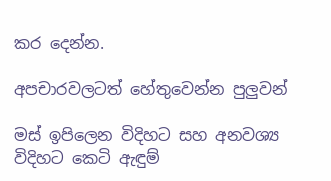කර දෙන්න.

අපචාරවලටත් හේතුවෙන්න පුලුවන්

මස් ඉපිලෙන විදිහට සහ අනවශ්‍ය විදිහට කෙටි ඇඳුම්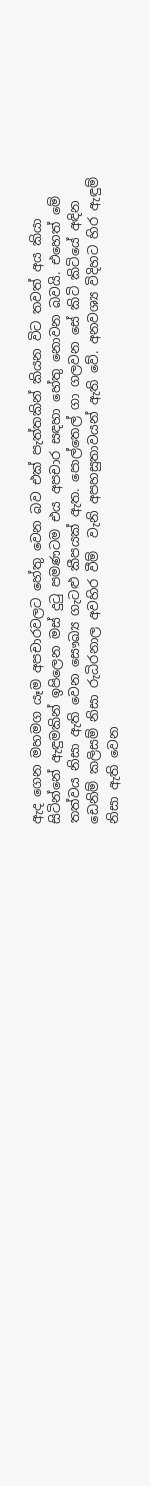ඇද ගෙන මහමග යෑම අපචාරවලට හේතු වෙන බව එක් පැත්තකින් කියන විට තවත් අය කියා සිටින්නේ ඇඳුමකින් ඉපිලෙන මස් දුටු පමණටම එය අපචාර සඳහා හේතු නොවන බවයි. එහෙත් මේ තත්වය නිසා ඇති වෙන සෞඛ්‍ය ගැටළු කීපයක් ඇත. පොල්තෙල් ගා ගලවන සේ කිටි කිටියේ අඳින ඩෙනිම් කලිසම් නිසා රුධිරනාල අවහිර වීම්  වැනි අපහසුතාවයන් ඇති වේ. අනවශ්‍ය විදිහට හිර ඇඳුම් නිසා ඇති වෙන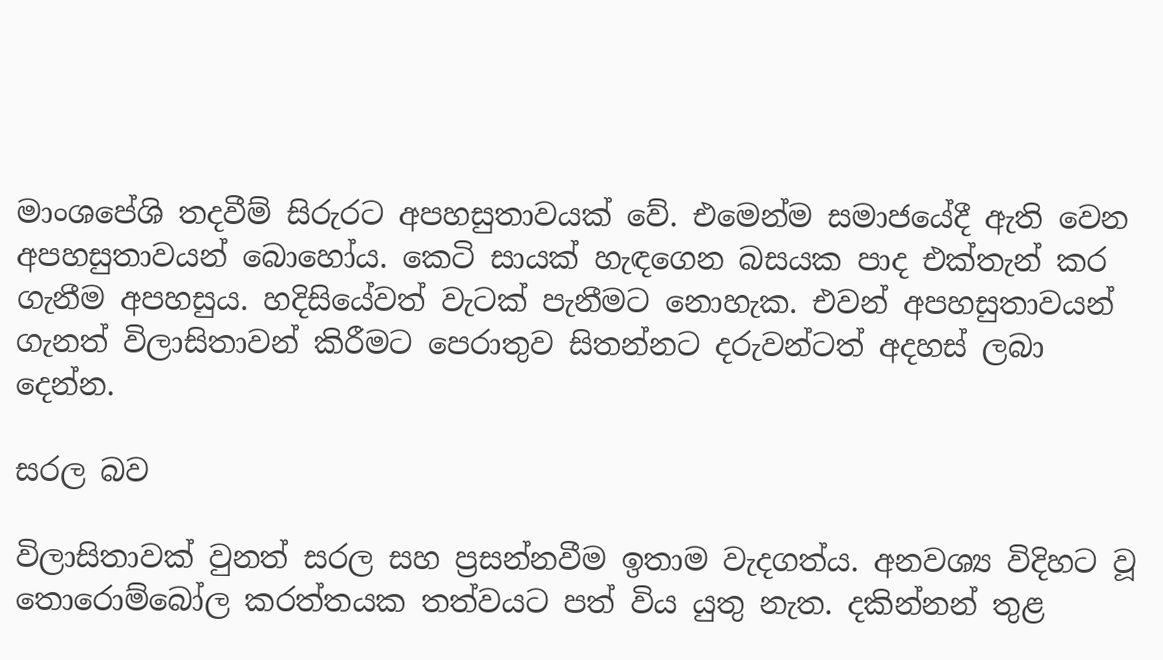මාංශපේශි තදවීම් සිරුරට අපහසුතාවයක් වේ. එමෙන්ම සමාජයේදී ඇති වෙන අපහසුතාවයන් බොහෝය. කෙටි සායක් හැඳගෙන බසයක පාද එක්තැන් කර ගැනීම අපහසුය. හදිසියේවත් වැටක් පැනීමට නොහැක. එවන් අපහසුතාවයන් ගැනත් විලාසිතාවන් කිරීමට පෙරාතුව සිතන්නට දරුවන්ටත් අදහස් ලබා දෙන්න.

සරල බව

විලාසිතාවක් වුනත් සරල සහ ප්‍රසන්නවීම ඉතාම වැදගත්ය. අනවශ්‍ය විදිහට වූ තොරොම්බෝල කරත්තයක තත්වයට පත් විය යුතු නැත. දකින්නන් තුළ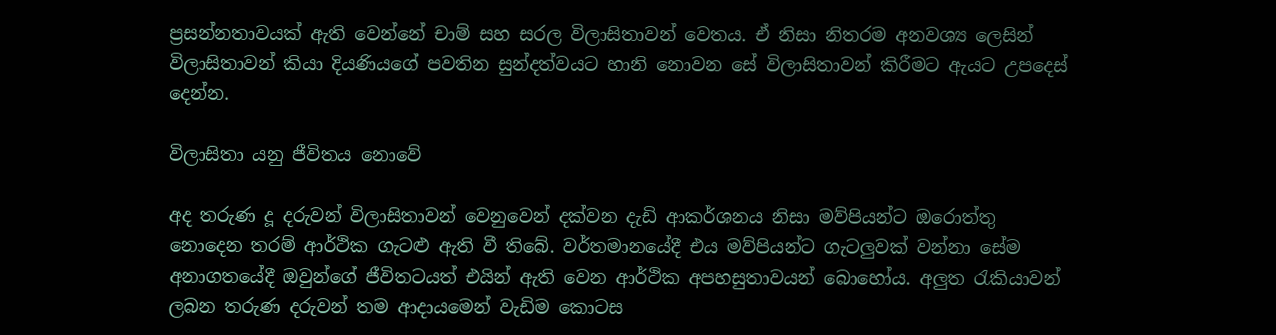ප්‍රසන්නතාවයක් ඇති වෙන්නේ චාම් සහ සරල විලාසිතාවන් වෙතය. ඒ නිසා නිතරම අනවශ්‍ය ලෙසින් විලාසිතාවන් කියා දියණියගේ පවතින සුන්දත්වයට හානි නොවන සේ විලාසිතාවන් කිරීමට ඇයට උපදෙස් දෙන්න.

විලාසිතා යනු ජීවිතය නොවේ

අද තරුණ දූ දරුවන් විලාසිතාවන් වෙනුවෙන් දක්වන දැඩි ආකර්ශනය නිසා මව්පියන්ට ඔරොත්තු නොදෙන තරම් ආර්ථික ගැටළු ඇති වී තිබේ. වර්තමානයේදී එය මව්පියන්ට ගැටලුවක් වන්නා සේම අනාගතයේදී ඔවුන්ගේ ජීවිතටයත් එයින් ඇති වෙන ආර්ථික අපහසුතාවයන් බොහෝය. අලුත රැකියාවන් ලබන තරුණ දරුවන් තම ආදායමෙන් වැඩිම කොටස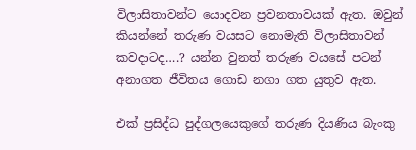විලාසිතාවන්ට යොදවන ප්‍රවනතාවයක් ඇත. ඔවුන් කියන්නේ තරුණ වයසට නොමැති විලාසිතාවන් කවදාටද….? යන්න වුනත් තරුණ වයසේ පටන් අනාගත ජීවිතය ගොඩ නගා ගත යුතුව ඇත.

එක් ප්‍රසිද්ධ පුද්ගලයෙකුගේ තරුණ දියණිය බැංකු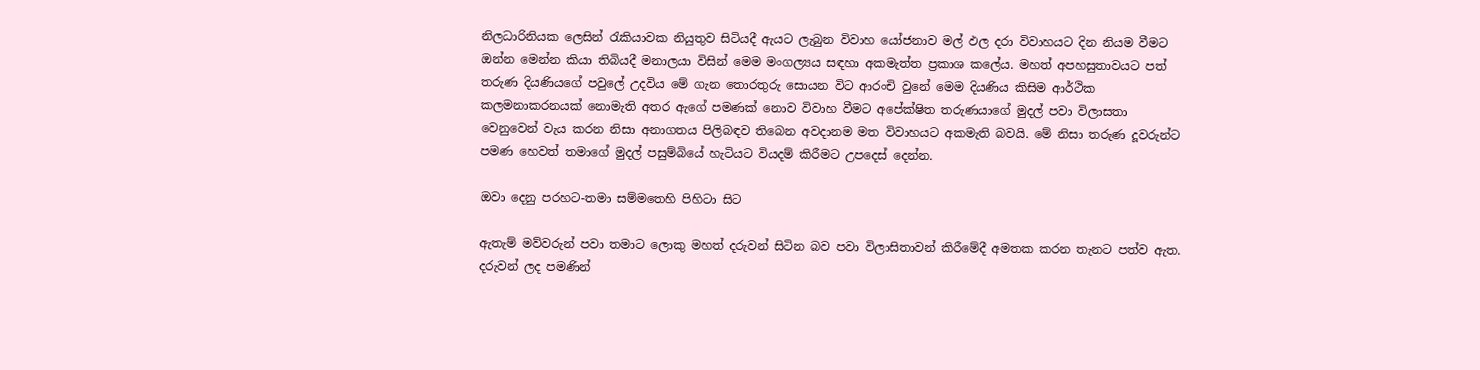නිලධාරිනියක ලෙසින් රැකියාවක නියුතුව සිටියදී ඇයට ලැබුන විවාහ යෝජනාව මල් ඵල දරා විවාහයට දින නියම වීමට ඔන්න මෙන්න කියා තිබියදී මනාලයා විසින් මෙම මංගල්‍යය සඳහා අකමැත්ත ප්‍රකාශ කලේය. මහත් අපහසුතාවයට පත් තරුණ දියණියගේ පවුලේ උදවිය මේ ගැන තොරතුරු සොයන විට ආරංචි වුනේ මෙම දියණිය කිසිම ආර්ථික කලමනාකරනයක් නොමැති අතර ඇගේ පමණක් නොව විවාහ වීමට අපේක්ෂිත තරුණයාගේ මුදල් පවා විලාසතා වෙනුවෙන් වැය කරන නිසා අනාගතය පිලිබඳව තිබෙන අවදානම මත විවාහයට අකමැති බවයි. මේ නිසා තරුණ දූවරුන්ට පමණ හෙවත් තමාගේ මුදල් පසුම්බියේ හැටියට වියදම් කිරීමට උපදෙස් දෙන්න.

ඔවා දෙනු පරහට-තමා සම්මතෙහි පිහිටා සිට

ඇතැම් මව්වරුන් පවා තමාට ලොකු මහත් දරුවන් සිටින බව පවා විලාසිතාවන් කිරීමේදී අමතක කරන තැනට පත්ව ඇත. දරුවන් ලද පමණින්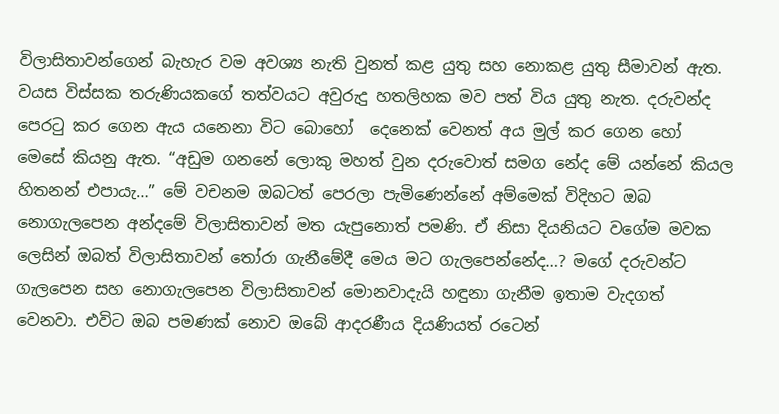විලාසිතාවන්ගෙන් බැහැර වම අවශ්‍ය නැති වුනත් කළ යුතු සහ නොකළ යුතු සීමාවන් ඇත. වයස විස්සක තරුණියකගේ තත්වයට අවුරුදු හතලිහක මව පත් විය යුතු නැත. දරුවන්ද පෙරටු කර ගෙන ඇය යනෙනා විට බොහෝ  දෙනෙක් වෙනත් අය මුල් කර ගෙන හෝ මෙසේ කියනු ඇත. “අඩුම ගනනේ ලොකු මහත් වුන දරුවොත් සමග නේද මේ යන්නේ කියල හිතනන් එපායැ…” මේ වචනම ඔබටත් පෙරලා පැමිණෙන්නේ අම්මෙක් විදිහට ඔබ නොගැලපෙන අන්දමේ විලාසිතාවන් මත යැපුනොත් පමණි. ඒ නිසා දියනියට වගේම මවක ලෙසින් ඔබත් විලාසිතාවන් තෝරා ගැනීමේදී මෙය මට ගැලපෙන්නේද…? මගේ දරුවන්ට ගැලපෙන සහ නොගැලපෙන විලාසිතාවන් මොනවාදැයි හඳුනා ගැනීම ඉතාම වැදගත් වෙනවා. එවිට ඔබ පමණක් නොව ඔබේ ආදරණීය දියණියත් රටෙන්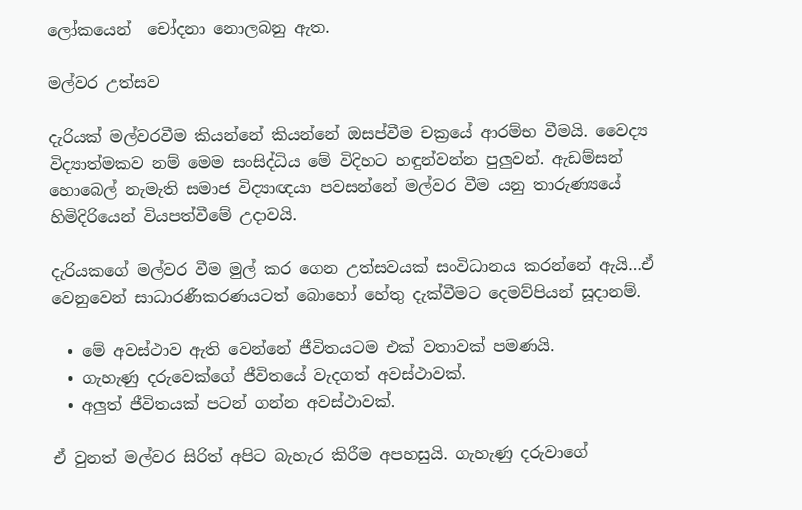ලෝකයෙන්  චෝදනා නොලබනු ඇත.

මල්වර උත්සව

දැරියක් මල්වරවීම කියන්නේ කියන්නේ ඔසප්වීම චක්‍රයේ ආරම්භ වීමයි. වෛද්‍ය විද්‍යාත්මකව නම් මෙම සංසිද්ධිය මේ විදිහට හඳුන්වන්න පුලුවන්. ඇඩම්සන් හොබෙල් නැමැති සමාජ විද්‍යාඥයා පවසන්නේ මල්වර වීම යනු තාරුණ්‍යයේ හිමිදිරියෙන් වියපත්වීමේ උදාවයි.

දැරියකගේ මල්වර වීම මුල් කර ගෙන උත්සවයක් සංවිධානය කරන්නේ ඇයි…ඒ වෙනුවෙන් සාධාරණීකරණයටත් බොහෝ හේතු දැක්වීමට දෙමව්පියන් සූදානම්.

  • මේ අවස්ථාව ඇති වෙන්නේ ජීවිතයටම එක් වතාවක් පමණයි.
  • ගැහැණු දරුවෙක්ගේ ජීවිතයේ වැදගත් අවස්ථාවක්.
  • අලුත් ජීවිතයක් පටන් ගන්න අවස්ථාවක්.

ඒ වුනත් මල්වර සිරිත් අපිට බැහැර කිරීම අපහසුයි. ගැහැණු දරුවාගේ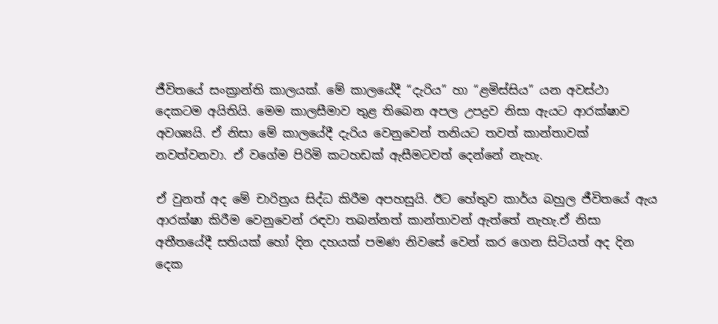ජීවිතයේ සංක්‍රාන්ති කාලයක්. මේ කාලයේදී “දැරිය” හා “ළමිස්සිය” යන අවස්ථා දෙකටම අයිතියි. මෙම කාලසීමාව තුළ තිබෙන අපල උපද්‍රව නිසා ඇයට ආරක්ෂාව අවශ්‍යයි. ඒ නිසා මේ කාලයේදී දැරිය වෙනුවෙන් තනියට තවත් කාන්තාවක් නවත්වනවා. ඒ වගේම පිරිමි කටහඩක් ඇසීමටවත් දෙන්නේ නැහැ.

ඒ වුනත් අද මේ චාරිත්‍රය සිද්ධ කිරීම අපහසුයි. ඊට හේතුව කාර්ය බහුල ජීවිතයේ ඇය ආරක්ෂා කිරීම වෙනුවෙන් රඳවා තබන්නත් කාන්තාවන් ඇත්තේ නැහැ.ඒ නිසා අතීතයේදී සතියක් හෝ දින දහයක් පමණ නිවසේ වෙන් කර ගෙන සිටියත් අද දින දෙක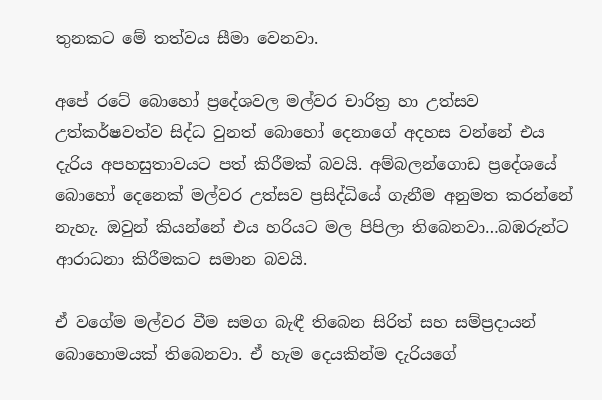තුනකට මේ තත්වය සීමා වෙනවා.

අපේ රටේ බොහෝ ප්‍රදේශවල මල්වර චාරිත්‍ර හා උත්සව උත්කර්ෂවත්ව සිද්ධ වුනත් බොහෝ දෙනාගේ අදහස වන්නේ එය දැරිය අපහසුතාවයට පත් කිරීමක් බවයි. අම්බලන්ගොඩ ප්‍රදේශයේ බො‍හෝ දෙනෙක් මල්වර උත්සව ප්‍රසිද්ධියේ ගැනීම අනුමත කරන්නේ නැහැ. ඔවුන් කියන්නේ එය හරියට මල පිපිලා තිබෙනවා…බඹරුන්ට ආරාධනා කිරීමකට සමාන බවයි.

ඒ වගේම මල්වර වීම සමග බැඳී තිබෙන සිරිත් සහ සම්ප්‍රදායන් බොහොමයක් තිබෙනවා. ඒ හැම දෙයකින්ම දැරියගේ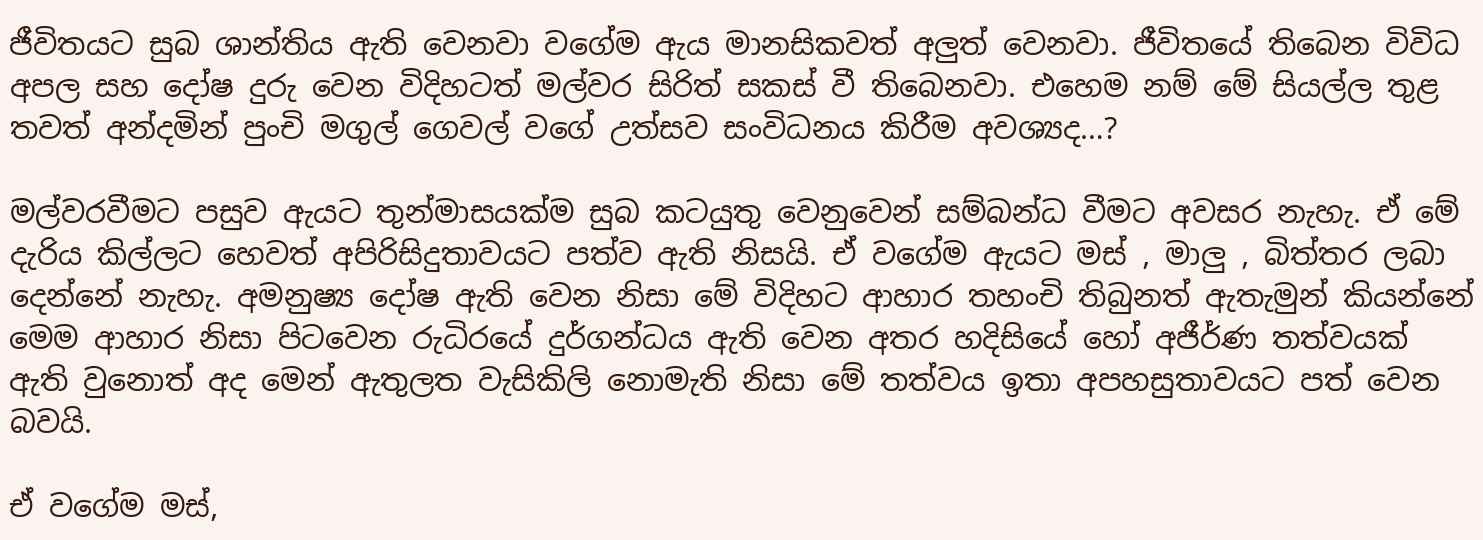ජීවිතයට සුබ ශාන්තිය ඇති වෙනවා වගේම ඇය මානසිකවත් අලුත් වෙනවා. ජීවිතයේ තිබෙන විවිධ අපල සහ දෝෂ දුරු වෙන විදිහටත් මල්වර සිරිත් සකස් වී තිබෙනවා. එහෙම නම් මේ සියල්ල තුළ තවත් අන්දමින් පුංචි මගුල් ගෙවල් වගේ උත්සව සංවිධනය කිරීම අවශ්‍යද…?

මල්වරවීමට පසුව ඇයට තුන්මාසයක්ම සුබ කටයුතු වෙනුවෙන් සම්බන්ධ වීමට අවසර නැහැ. ඒ මේ දැරිය කිල්ලට හෙවත් අපිරිසිදුතාවයට පත්ව ඇති නිසයි. ඒ වගේම ඇයට මස් , මාලු , බිත්තර ලබා දෙන්නේ නැහැ. අමනුෂ්‍ය දෝෂ ඇති වෙන නිසා මේ විදිහට ආහාර තහංචි තිබුනත් ඇතැමුන් කියන්නේ මෙම ආහාර නිසා පිටවෙන රුධිරයේ දුර්ගන්ධය ඇති වෙන අතර හදිසියේ හෝ අජීර්ණ තත්වයක් ඇති වුනොත් අද මෙන් ඇතුලත වැසිකිලි නොමැති නිසා මේ තත්වය ඉතා අපහසුතාවයට පත් වෙන බවයි.

ඒ වගේම මස්,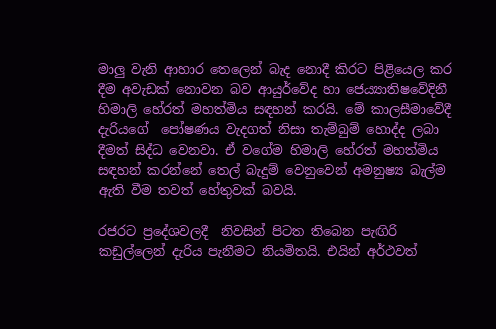මාලු වැනි ආහාර තෙලෙන් බැද නොදී කිරට පිළියෙල කර දීම අවැඩක් නොවන බව ආයුර්වේද හා ‍ජෙය්‍යාතිෂවේදිනී හිමාලි හේරත් මහත්මිය සඳහන් කරයි. මේ කාලසීමාවේදී දැරියගේ  පෝෂණය වැදගත් නිසා තැම්බුම් හොද්ද ලබා දීමත් සිද්ධ වෙනවා. ඒ වගේම හිමාලි හේරත් මහත්මිය සඳහන් කරන්නේ තෙල් බැදුම් වෙනුවෙන් අමනුෂ්‍ය බැල්ම ඇති වීම තවත් හේතුවක් බවයි.

රජරට ප්‍රදේශවලදී  නිවසින් පිටත තිබෙන පැඟිරි කඩුල්ලෙන් දැරිය පැනීමට නියමිතයි. එයින් අර්ථවත්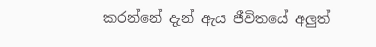කරන්නේ දැන් ඇය ජීවිතයේ අලුත්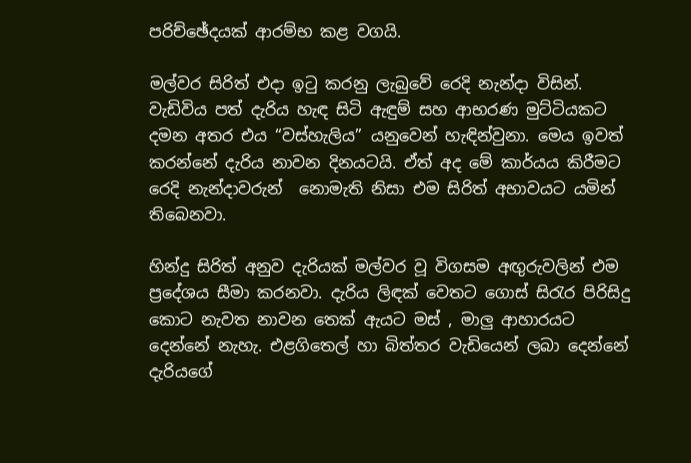පරිච්ඡේදයක් ආරම්භ කළ වගයි.

මල්වර සිරිත් එදා ඉටු කරනු ලැබුවේ රෙදි නැන්දා විසින්. වැඩිවිය පත් දැරිය හැඳ සිටි ඇඳුම් සහ ආභරණ මුට්ටියකට දමන අතර එය “වස්හැලිය” යනුවෙන් හැඳින්වුනා. මෙය ඉවත් කරන්නේ දැරිය නාවන දිනයටයි. ඒත් අද මේ කාර්යය කිරීමට රෙදි නැන්දාවරුන්  නොමැති නිසා එම සිරිත් අභාවයට යමින් තිබෙනවා.

හින්දු සිරිත් අනුව දැරියක් මල්වර වූ විගසම අඟුරුවලින් එම ප්‍රදේශය සීමා කරනවා. දැරිය ලිඳක් වෙතට ගොස් සිරැර පිරිසිදු කොට නැවත නාවන තෙක් ඇයට මස් , මාලු ආහාරයට දෙන්නේ නැහැ. එළගිතෙල් හා බිත්තර වැඩියෙන් ලබා දෙන්නේ දැරියගේ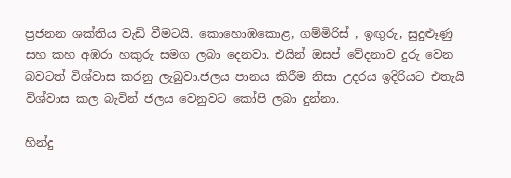ප්‍රජනන ශක්තිය වැඩි වීමටයි. කොහොඹකොළ, ගම්මිරිස් , ඉඟුරු, සුදුළූණු සහ කහ අඹරා හකුරු සමග ලබා දෙනවා. එයින් ඔසප් වේදනාව දුරු වෙන බවටත් විශ්වාස කරනු ලැබුවා.ජලය පානය කිරීම නිසා උදරය ඉදිරියට එතැයි විශ්වාස කල බැවින් ජලය වෙනුවට කෝපි ලබා දුන්නා.

හින්දු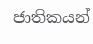ජාතිකයන්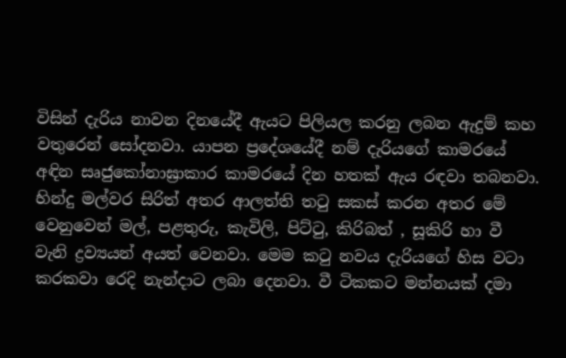විසින් දැරිය නාවන දිනයේදී ඇයට පිලියල කරනු ලබන ඇදුම් කහ වතුරෙන් සෝදනවා. යාපන ප්‍රදේශයේදී නම් දැරියගේ කාමරයේ අඳින සෘජුකෝනාඝ්‍රාකාර කාමරයේ දින හතක් ඇය රඳවා තබනවා. හින්දු මල්වර සිරිත් අතර ආලත්ති තටු සකස් කරන අතර මේ වෙනුවෙන් මල්, පළතුරු, කැවිලි, පිට්ටු, කිරිබත් , සූකිරි හා වී වැනි ද්‍රව්‍යයන් අයත් වෙනවා. මෙම කටු නවය දැරියගේ හිස වටා කරකවා රෙදි නැන්දාට ලබා දෙනවා. වී ටිකකට මන්නයක් දමා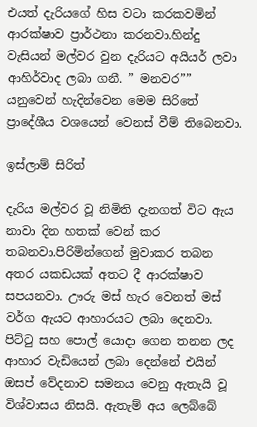එයත් දැරියගේ හිස වටා කරකවමින් ආරක්ෂාව ප්‍රාර්ථනා කරනවා.හින්දු වැසියන් මල්වර වුන දැරියට අයියර් ලවා ආහිර්වාද ලබා ගනී. ” මනවර”” යනුවෙන් හැදින්වෙන මෙම සිරි‍තේ  ප්‍රාදේශීය වශයෙන් වෙනස් වීම් තිබෙනවා.

ඉස්ලාම් සිරිත්

දැරිය මල්වර වූ නිමිති දැනගත් විට ඇය නාවා දින හතක් වෙන් කර තබනවා.පිරිමින්ගෙන් මුවාකර තබන අතර යකඩයක් අතට දී ආරක්ෂාව සපයනවා. ඌරු මස් හැර වෙනත් මස් වර්ග ඇයට ආහාරයට ලබා දෙනවා.  පිට්ටු සහ පොල් යොදා ගෙන තනන ලද ආහාර වැඩියෙන් ලබා දෙන්නේ එයින් ඔසප් වේදනාව සමනය වෙනු ඇතැයි වූ විශ්වාසය නිසයි. ඇතැම් අය ලෙබ්බේ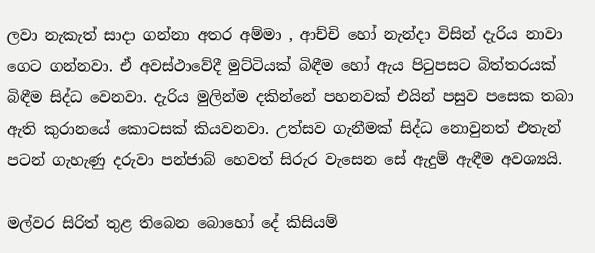ලවා නැකැත් සාදා ගන්නා අතර අම්මා , ආච්චි හෝ නැන්දා විසින් දැරිය නාවා ගෙට ගන්නවා. ඒ අවස්ථාවේදී මුට්ටියක් බිඳීම හෝ ඇය පිටුපසට බිත්තරයක් බිඳීම සිද්ධ වෙනවා. දැරිය මුලින්ම දකින්නේ පහනවක් එයින් පසුව පසෙක තබා ඇති කුරානයේ කොටසක් කියවනවා. උත්සව ගැනීමක් සිද්ධ නොවුනත් එතැන් පටන් ගැහැණු දරුවා පන්ජාබ් හෙවත් සිරුර වැසෙන සේ ඇදුම් ඇඳීම අවශ්‍යයි.

මල්වර සිරිත් තුළ තිබෙන බොහෝ දේ කිසියම්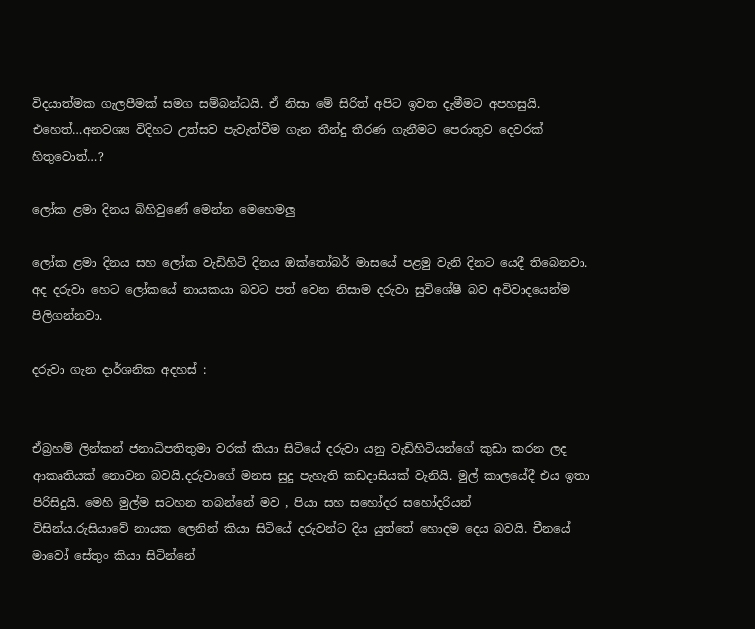විදයාත්මක ගැලපීමක් සමග සම්බන්ධයි. ඒ නිසා මේ සිරිත් අපිට ඉවත දැමීමට අපහසුයි. එහෙත්…අනවශ්‍ය විදිහට උත්සව පැවැත්වීම ගැන තීන්දු තීරණ ගැනීමට පෙරාතුව දෙවරක් හිතුවොත්…?

ලෝක ළමා දිනය බිහිවුණේ මෙන්න මෙහෙමලු

ලෝක ළමා දිනය සහ ලෝක වැඩිහිටි දිනය ඔක්තෝබර් මාසයේ පළමු වැනි දිනට යෙදී තිබෙනවා. අද දරුවා හෙට ලෝකයේ නායකයා බවට පත් වෙන නිසාම දරුවා සුවිශේෂී බව අවිවාදයෙන්ම පිලිගන්නවා.

දරුවා ගැන දාර්ශනික අදහස් :


ඒබ්‍රහම් ලින්කන් ජනාධිපතිතුමා වරක් කියා සිටියේ දරුවා යනු වැඩිහිටියන්ගේ කුඩා කරන ලද ආකෘතියක් නොවන බවයි.දරුවාගේ මනස සුදු පැහැති කඩදාසියක් වැනියි. මුල් කාලයේදී එය ඉතා පිරිසිදුයි. මෙහි මුල්ම සටහන තබන්නේ මව , පියා සහ සහෝදර සහෝදරියන් විසින්ය.රුසියාවේ ‍නායක ලෙනින් කියා සිටියේ දරුවන්ට දිය යුත්තේ හොදම දෙය බවයි. චීනයේ මාවෝ සේතුං කියා සිටින්නේ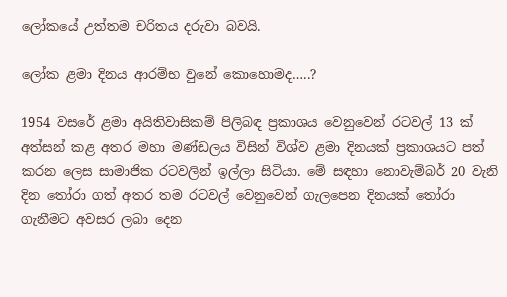ලෝකයේ උත්තම චරිතය දරුවා බවයි.

ලෝක ළමා දිනය ආරම්භ වුනේ කොහොමද…..?

1954 වසරේ ළමා අයිතිවාසිකම් පිලිබඳ ප්‍රකාශය වෙනුවෙන් රටවල් 13 ක් අත්සන් කළ අතර මහා මණ්ඩලය විසින් විශ්ව ළමා දිනයක් ප්‍රකාශයට පත් කරන ලෙස සාමාජික රටවලින් ඉල්ලා සිටියා. මේ සඳහා නොවැම්බර් 20 වැනි දින තෝරා ගත් අතර තම රටවල් වෙනුවෙන් ගැලපෙන දිනයක් තෝරා ගැනීමට අවසර ලබා දෙන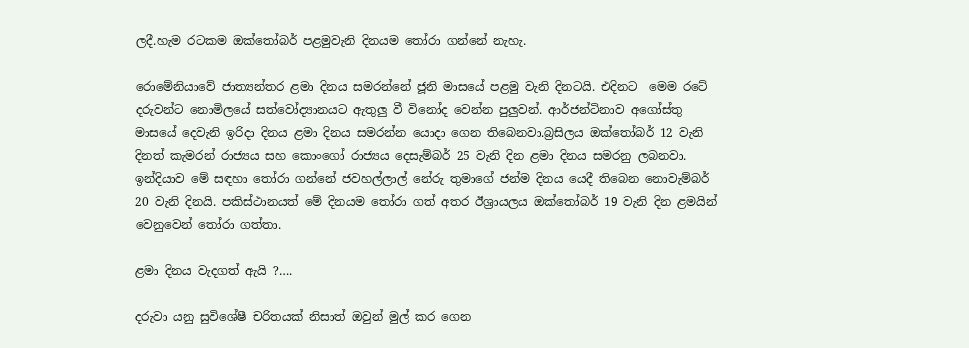ලදී.හැම රටකම ඔක්තෝබර් පළමුවැනි දිනයම තෝරා ගන්නේ නැහැ.

රොමේනියාවේ ජාත්‍යන්තර ළමා දිනය සමරන්නේ ජූනි මාසයේ පළමු වැනි දිනටයි. එදිනට  මෙම රටේ දරුවන්ට නොමිලයේ සත්වෝද්‍යානයට ඇතුලු වී විනෝද වෙන්න පුලුවන්. ආර්ජන්ටිනාව අගෝස්තු මාසයේ දෙවැනි ඉරිදා දිනය ළමා දිනය සමරන්න යොදා ගෙන තිබෙනවා.බ්‍රසිලය ඔක්තෝබර් 12 වැනි දිනත් කැමරන් රාජ්‍යය සහ කොංගෝ රාජ්‍යය දෙසැම්බර් 25 වැනි දින ළමා දිනය සමරනු ලබනවා. ඉන්දියාව මේ සඳහා තෝරා ගන්නේ ජවහල්ලාල් නේරු තුමාගේ ජන්ම දිනය යෙදී තිබෙන නොවැම්බර් 20 වැනි දිනයි. පකිස්ථානයත් මේ දිනයම තෝරා ගත් අතර ඊශ්‍රායලය ඔක්තෝබර් 19 වැනි දින ළමයින් වෙනුවෙන් තෝරා ගත්තා.

ළමා දිනය වැදගත් ඇයි ?….

දරුවා යනු සුවිශේෂී චරිතයක් නිසාත් ඔවුන් මුල් කර ගෙන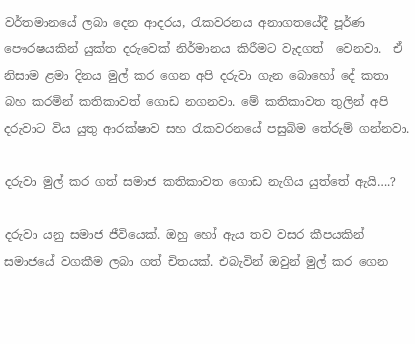වර්තමානයේ ලබා දෙන ආදරය, රැකවරනය අනාගතයේදී පූර්ණ පෞරෂයකින් යුක්ත දරුවෙක් නිර්මානය කිරීමට වැදගත්  වෙනවා.  ඒ නිසාම ළමා දිනය මුල් කර ගෙන අපි දරුවා ගැන බොහෝ දේ කතා බහ කරමින් කතිකාවත් ගොඩ නගනවා. මේ කතිකාවත තුලින් අපි දරුවාට විය යුතු ආරක්ෂාව සහ රැකවරනයේ පසුබිම තේරුම් ගන්නවා.

දරුවා මුල් කර ගත් සමාජ කතිකාවත ගොඩ නැගිය යුත්තේ ඇයි….?

දරුවා යනු සමාජ ජීවියෙක්. ඔහු හෝ ඇය තව වසර කීපයකින් සමාජයේ වගකීම ලබා ගත් චිතයක්. එබැවින් ඔවුන් මුල් කර ගෙන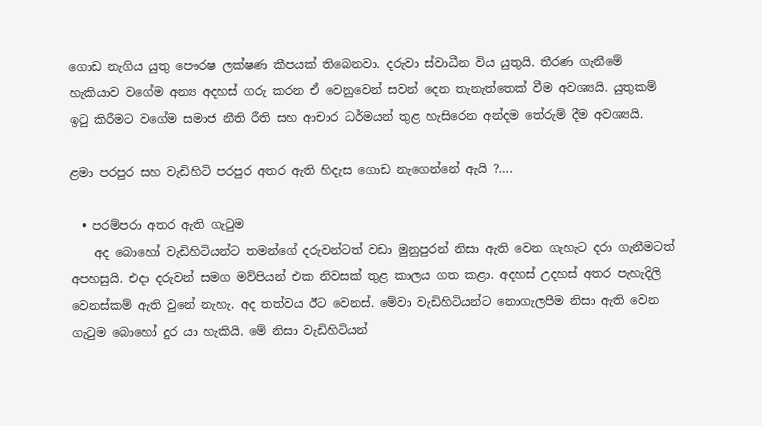ගොඩ නැගිය යුතු පෞරෂ ලක්ෂණ කීපයක් තිබෙනවා. දරුවා ස්වාධීන විය යුතුයි. තීරණ ගැනීමේ හැකියාව වගේම අන්‍ය අදහස් ගරු කරන ඒ වෙනුවෙන් සවන් දෙන තැනැත්තෙක් වීම අවශ්‍යයි. යුතුකම් ඉටු කිරීමට වගේම සමාජ නීති රීති සහ ආචාර ධර්මයන් තුළ හැසිරෙන අන්දම තේරුම් දීම අවශ්‍යයි.

ළමා පරපුර සහ වැඩිහිටි පරපුර අතර ඇති හිදැස ගොඩ නැගෙන්නේ ඇයි ?….

  • පරම්පරා අතර ඇති ගැටුම
    අද බොහෝ වැඩිහිටියන්ට තමන්ගේ දරුවන්ටත් වඩා මුනුපුරන් නිසා ඇති වෙන ගැහැට දරා ගැනීමටත් අපහසුයි. එදා දරුවන් සමග මව්පියන් එක නිවසක් තුළ කාලය ගත කළා. අදහස් උදහස් අතර පැහැදිලි වෙනස්කම් ඇති වුනේ නැහැ. අද තත්වය ඊට වෙනස්. මේවා වැඩිහිටියන්ට නොගැලපීම නිසා ඇති වෙන ගැටුම බොහෝ දුර යා හැකියි. මේ නිසා වැඩිහිටියන්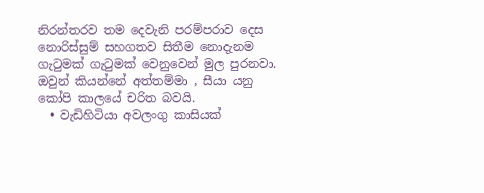නිරන්තරව තම දෙවැනි පරම්පරාව දෙස නොරිස්සුම් සහගතව සිතීම නොදැනම ගැටුමක් ගැටුමක් වෙනුවෙන් මුල පුරනවා. ඔවුන් කියන්නේ අත්තම්මා , සීයා යනු කෝපි කාලයේ චරිත බවයි.
  • වැඩිහිටියා අවලංගු කාසියක්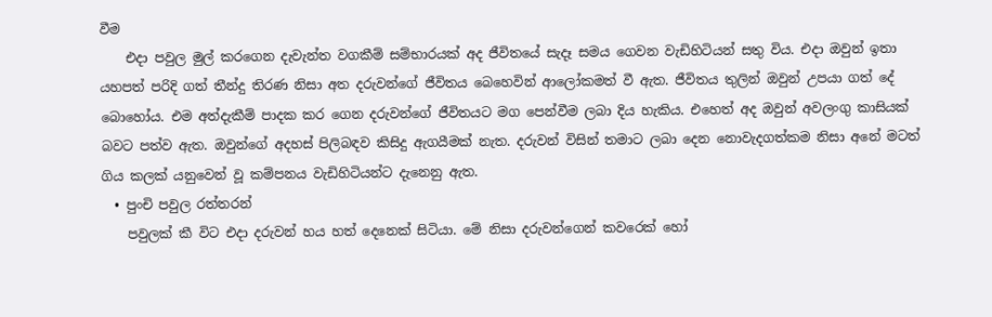වීම
    එදා පවුල මුල් කරගෙන දැවැන්ත වගකීම් සම්භාරයක් අද ජීවිතයේ සැදෑ සමය ගෙවන වැඩිහිටියන් සතු විය. එදා ඔවුන් ඉතා යහපත් පරිදි ගත් තීන්දු තිරණ නිසා අත දරුවන්ගේ ජීවිතය බෙහෙවින් ආලෝකමත් වී ඇත. ජීවිතය තුලින් ඔවුන් උපයා ගත් දේ බොහෝය. එම අත්දැකීම් පාදක කර ගෙන දරුවන්ගේ ජීවිතයට මග පෙන්වීම ලබා දිය හැකිය. එහෙත් අද ඔවුන් අවලංගු කාසියක් බවට පත්ව ඇත. ඔවුන්ගේ අදහස් පිලිබඳව කිසිදු ඇගයීමක් නැත. දරුවන් විසින් තමාට ලබා දෙන ‍නොවැදගත්කම නිසා අනේ මටත් ගිය කලක් යනුවෙන් වූ කම්පනය වැඩිහිටියන්ට දැනෙනු ඇත.
  • පුංචි පවුල රත්තරන්
    පවුලක් කී විට එදා දරුවන් හය හත් දෙනෙක් සිටියා. මේ නිසා දරුවන්ගෙන් කවරෙක් හෝ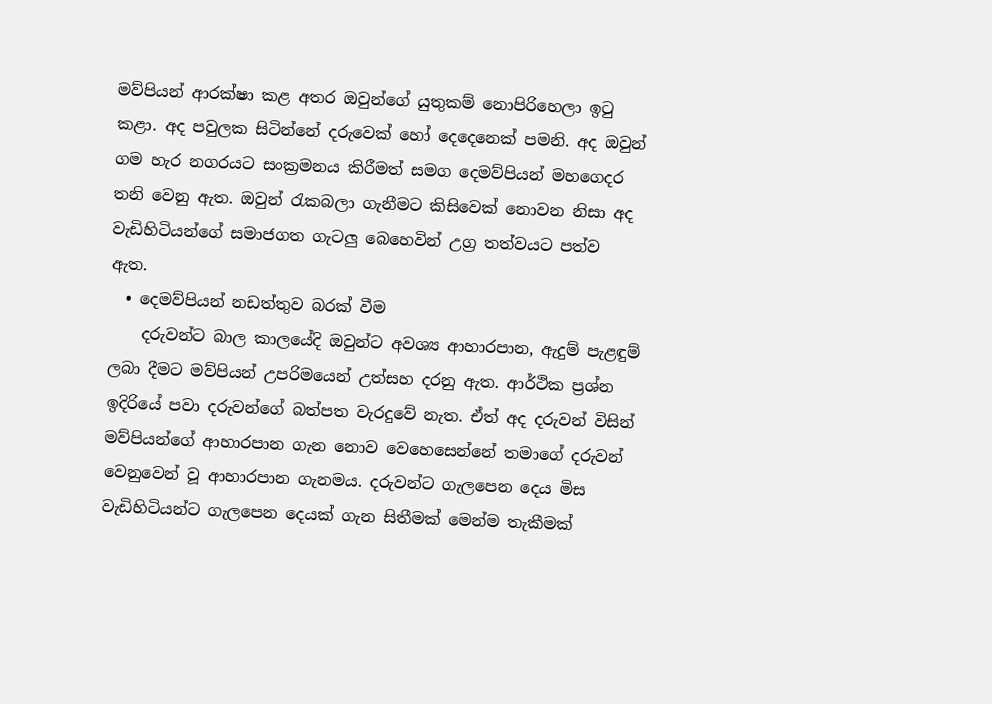මව්පියන් ආරක්ෂා කළ අතර ඔවුන්ගේ යුතුකම් නොපිරිහෙලා ඉටු කළා. අද පවුලක සිටින්නේ දරුවෙක් හෝ දෙදෙනෙක් පමනි. අද ඔවුන් ගම හැර නගරයට සංක්‍රමනය කිරීමත් සමග දෙමව්පියන් මහගෙදර තනි වෙනු ඇත. ඔවුන් රැකබලා ගැනීමට කිසිවෙක් නොවන නිසා අද වැඩිහිටියන්ගේ සමාජගත ගැටලු බෙහෙවින් උග්‍ර තත්වයට පත්ව ඇත.
  • දෙමව්පියන් නඩත්තුව බරක් වීම
    දරුවන්ට බාල කාලයේදි ඔවුන්ට අවශ්‍ය ආහාරපාන, ඇදුම් පැළඳුම් ලබා දීමට මව්පියන් උපරිමයෙන් උත්සහ දරනු ඇත. ආර්ථික ප්‍රශ්න ඉදිරියේ පවා දරුවන්ගේ බත්පත වැරදුවේ නැත. ඒත් අද දරුවන් විසින් මව්පියන්ගේ ආහාරපාන ගැන නොව වෙහෙසෙන්නේ තමාගේ දරුවන් වෙනුවෙන් වූ ආහාරපාන ගැනමය. දරුවන්ට ගැලපෙන දෙය මිස වැඩිහිටියන්ට ගැලපෙන දෙයක් ගැන සිතීමක් මෙන්ම තැකීමක්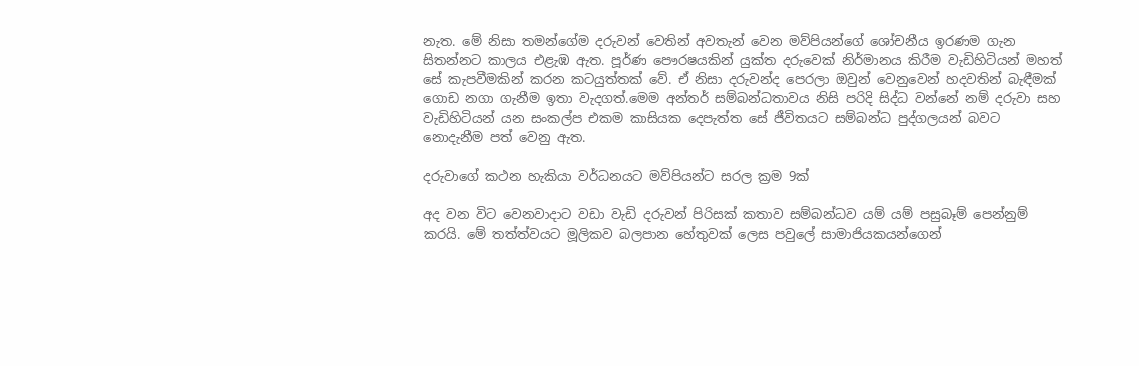නැත. මේ නිසා තමන්ගේම දරුවන් වෙතින් අවතැන් වෙන මව්පියන්ගේ ශෝචනීය ඉරණම ගැන සිතන්නට කාලය එළැඹ ඇත. පූර්ණ පෞරෂයකින් යුක්ත දරුවෙක් නිර්මානය කිරීම වැඩිහිටියන් මහත් සේ කැපවීමකින් කරන කටයුත්තක් වේ. ඒ නිසා දරුවන්ද පෙරලා ඔවුන් වෙනුවෙන් හදවතින් බැඳීමක් ගොඩ නගා ගැනීම ඉතා වැදගත්.මෙම අන්තර් සම්බන්ධතාවය නිසි පරිදි සිද්ධ වන්නේ නම් දරුවා සහ වැඩිහිටියන් යන සංකල්ප එකම කාසියක දෙපැත්ත සේ ජීවිතයට සම්බන්ධ පුද්ගලයන් බවට නොදැනීම පත් වෙනු ඇත.

දරුවාගේ කථන හැකියා වර්ධනයට මව්පියන්ට සරල ක්‍රම 9ක්

අද වන විට වෙනවාදාට වඩා වැඩි දරුවන් පිරිසක් කතාව සම්බන්ධව යම් යම් පසුබෑම් පෙන්නුම් කරයි. මේ තත්ත්වයට මූලිකව බලපාන හේතුවක් ලෙස පවුලේ සාමාජියකයන්ගෙන්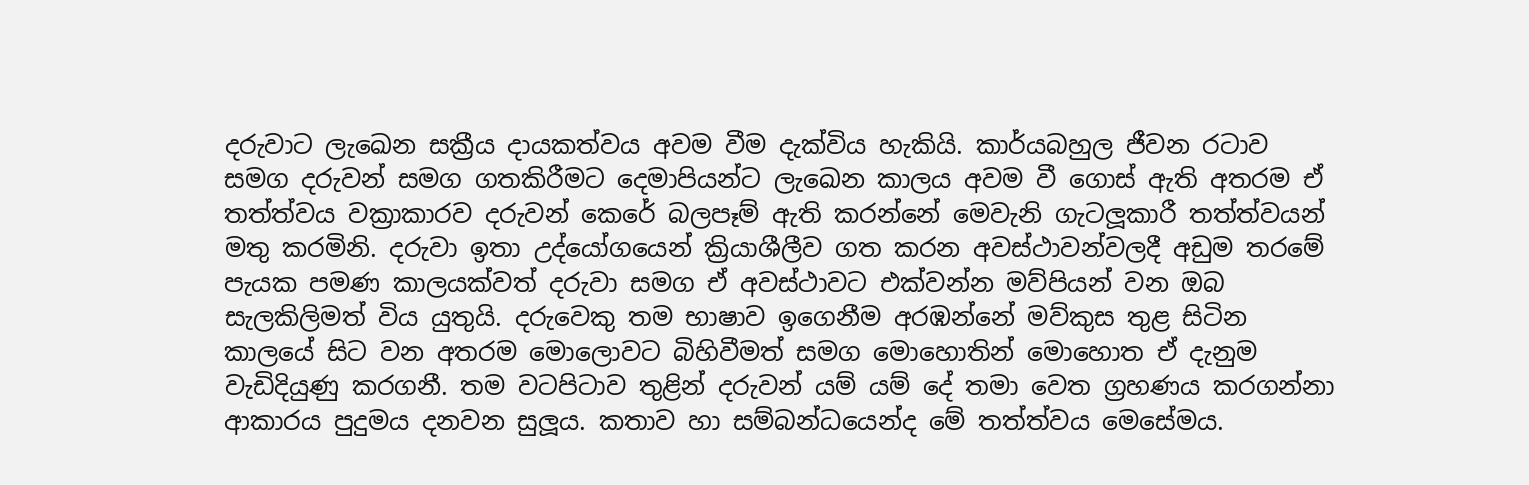දරුවාට ලැඛෙන සක්‍රීය දායකත්වය අවම වීම දැක්විය හැකියි. කාර්යබහුල ජීවන රටාව සමග දරුවන් සමග ගතකිරීමට දෙමාපියන්ට ලැඛෙන කාලය අවම වී ගොස් ඇති අතරම ඒ තත්ත්වය වක්‍රාකාරව දරුවන් කෙරේ බලපෑම් ඇති කරන්නේ මෙවැනි ගැටලූකාරී තත්ත්වයන් මතු කරමිනි. දරුවා ඉතා උද්යෝගයෙන් ක්‍රියාශීලීව ගත කරන අවස්ථාවන්වලදී අඩුම තරමේ පැයක පමණ කාලයක්වත් දරුවා සමග ඒ අවස්ථාවට එක්වන්න මව්පියන් වන ඔබ සැලකිලිමත් විය යුතුයි. දරුවෙකු තම භාෂාව ඉගෙනීම අරඹන්නේ මව්කුස තුළ සිටින කාලයේ සිට වන අතරම මොලොවට බිහිවීමත් සමග මොහොතින් මොහොත ඒ දැනුම වැඩිදියුණු කරගනී. තම වටපිටාව තුළින් දරුවන් යම් යම් දේ තමා වෙත ග්‍රහණය කරගන්නා ආකාරය පුදුමය දනවන සුලූය. කතාව හා සම්බන්ධයෙන්ද මේ තත්ත්වය මෙසේමය.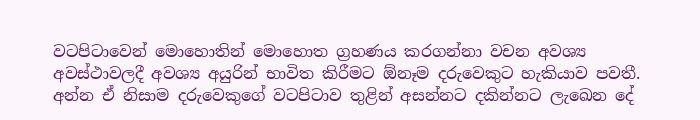වටපිටාවෙන් මොහොතින් මොහොත ග්‍රහණය කරගන්නා වචන අවශ්‍ය අවස්ථාවලදී අවශ්‍ය අයුරින් භාවිත කිරීමට ඕනෑම දරුවෙකුට හැකියාව පවතී. අන්න ඒ නිසාම දරුවෙකුගේ වටපිටාව තුළින් අසන්නට දකින්නට ලැඛෙන දේ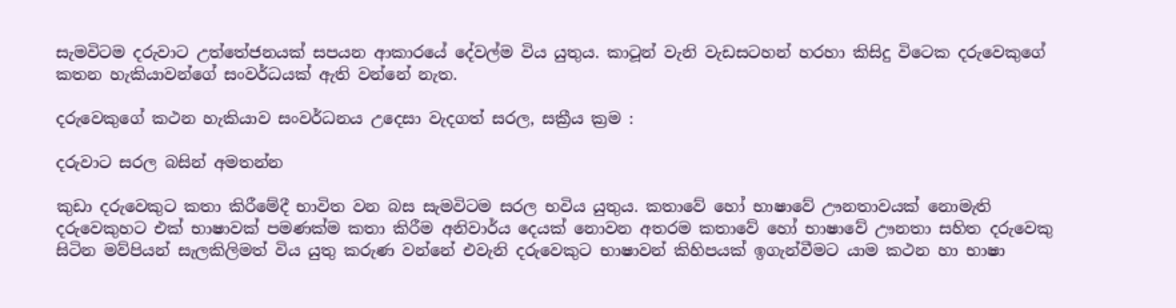සැමවිටම දරුවාට උත්තේජනයක් සපයන ආකාරයේ දේවල්ම විය යුතුය. කාටූන් වැනි වැඩසටහන් හරහා කිසිදු විටෙක දරුවෙකුගේ කතන හැකියාවන්ගේ සංවර්ධයක් ඇති වන්නේ නැත.

දරුවෙකුගේ කථන හැකියාව සංවර්ධනය උදෙසා වැදගත් සරල, සක්‍රීය ක්‍රම :

දරුවාට සරල බසින් අමතන්න

කුඩා දරුවෙකුට කතා කිරීමේදී භාවිත වන බස සැමවිටම සරල භවිය යුතුය. කතාවේ හෝ භාෂාවේ ඌනතාවයක් නොමැති දරුවෙකුහට එක් භාෂාවක් පමණක්ම කතා කිරීම අනිවාර්ය දෙයක් නොවන අතරම කතාවේ හෝ භාෂාවේ ඌනතා සහිත දරුවෙකු සිටින මව්පියන් සැලකිලිමත් විය යුතු කරුණ වන්නේ එවැනි දරුවෙකුට භාෂාවන් කිහිපයක් ඉගැන්වීමට යාම කථන හා භාෂා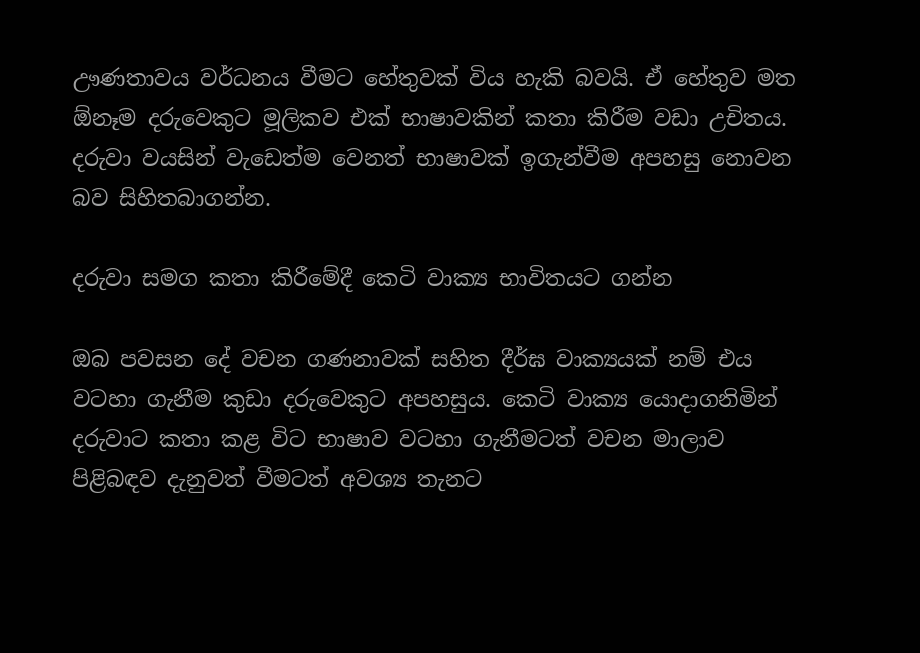ඌණතාවය වර්ධනය වීමට හේතුවක් විය හැකි බවයි. ඒ හේතුව මත ඕනෑම දරුවෙකුට මූලිකව එක් භාෂාවකින් කතා කිරීම වඩා උචිතය. දරුවා වයසින් වැඩෙත්ම වෙනත් භාෂාවක් ඉගැන්වීම අපහසු නොවන බව සිහිතබාගන්න.

දරුවා සමග කතා කිරීමේදී කෙටි වාක්‍ය භාවිතයට ගන්න

ඔබ පවසන දේ වචන ගණනාවක් සහිත දීර්ඝ වාක්‍යයක් නම් එය වටහා ගැනීම කුඩා දරුවෙකුට අපහසුය. කෙටි වාක්‍ය යොදාගනිමින් දරුවාට කතා කළ විට භාෂාව වටහා ගැනීමටත් වචන මාලාව පිළිබඳව දැනුවත් වීමටත් අවශ්‍ය තැනට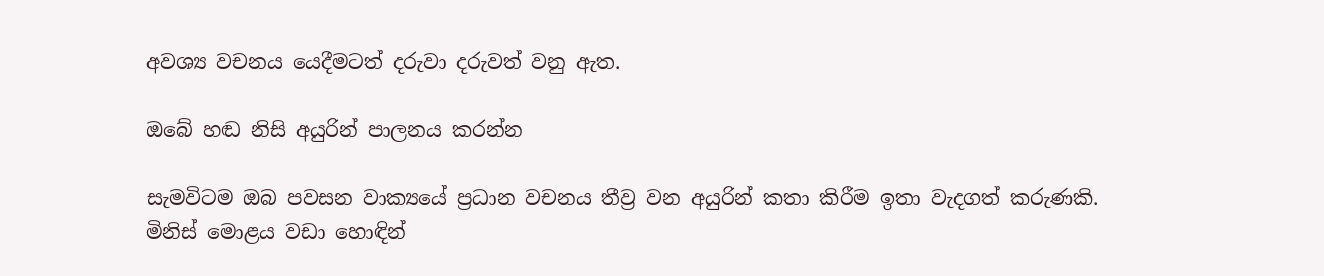අවශ්‍ය වචනය යෙදීමටත් දරුවා දරුවත් වනු ඇත.

ඔබේ හඬ නිසි අයුරින් පාලනය කරන්න

සැමවිටම ඔබ පවසන වාක්‍යයේ ප්‍රධාන වචනය තීව්‍ර වන අයුරින් කතා කිරීම ඉතා වැදගත් කරුණකි. මිනිස් මොළය වඩා හොඳින්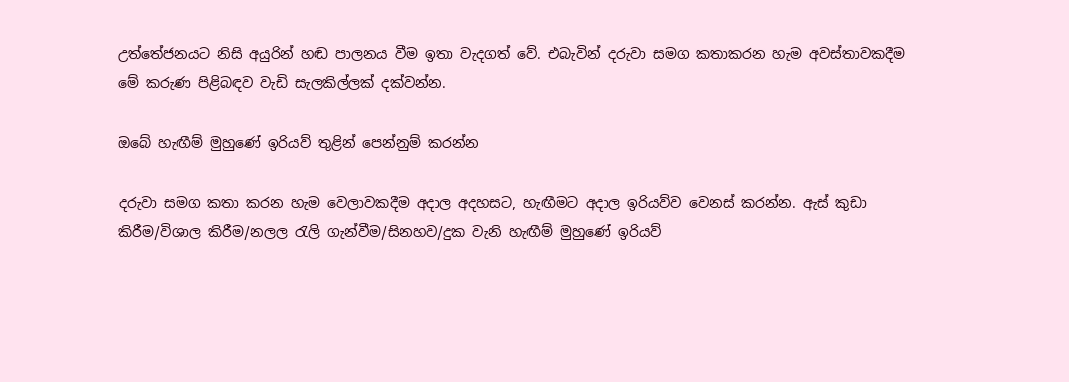උත්තේජනයට නිසි අයුරින් හඬ පාලනය වීම ඉතා වැදගත් වේ. එබැවින් දරුවා සමග කතාකරන හැම අවස්තාවකදීම මේ කරුණ පිළිබඳව වැඩි සැලකිල්ලක් දක්වන්න.

ඔබේ හැඟීම් මුහුණේ ඉරියව් තුළින් පෙන්නුම් කරන්න

දරුවා සමග කතා කරන හැම වෙලාවකදීම අදාල අදහසට, හැඟීමට අදාල ඉරියව්ව වෙනස් කරන්න. ඇස් කුඩා කිරීම/විශාල කිරීම/නලල රැලි ගැන්වීම/සිනහව/දුක වැනි හැඟීම් මුහුණේ ඉරියව්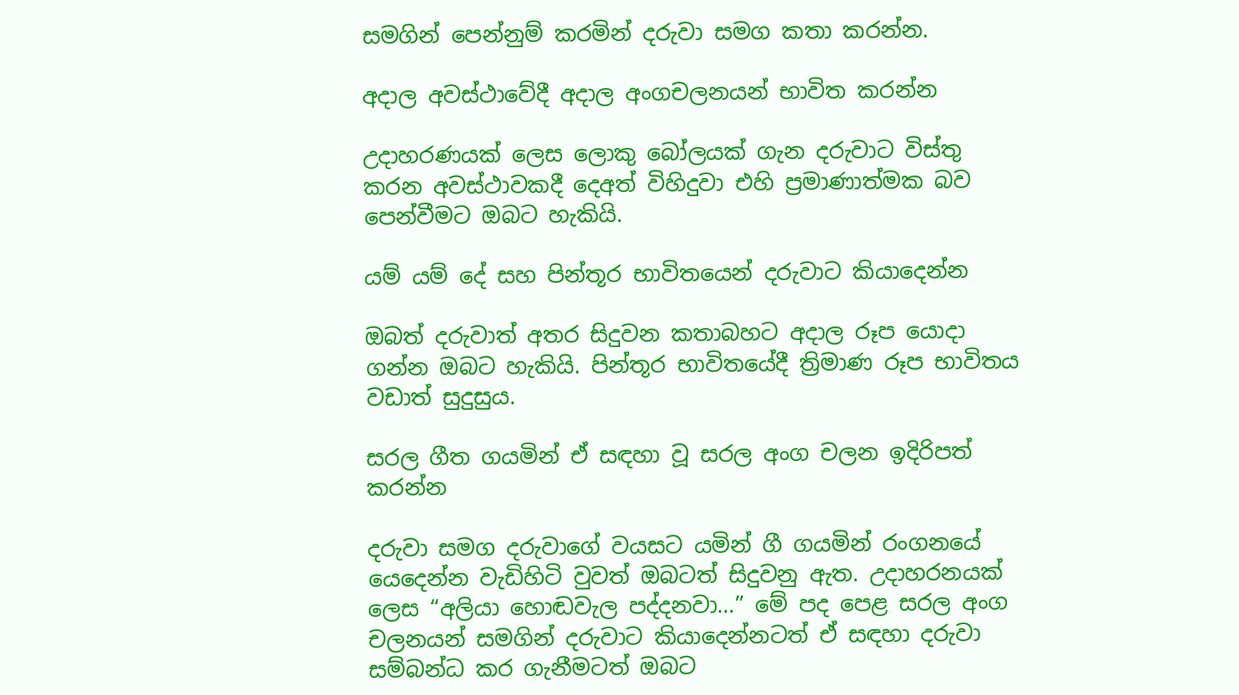සමගින් පෙන්නුම් කරමින් දරුවා සමග කතා කරන්න.

අදාල අවස්ථාවේදී අදාල අංගචලනයන් භාවිත කරන්න

උදාහරණයක් ලෙස ලොකු බෝලයක් ගැන දරුවාට විස්තු කරන අවස්ථාවකදී දෙඅත් විහිදුවා එහි ප්‍රමාණාත්මක බව පෙන්වීමට ඔබට හැකියි.

යම් යම් දේ සහ පින්තූර භාවිතයෙන් දරුවාට කියාදෙන්න

ඔබත් දරුවාත් අතර සිදුවන කතාබහට අදාල රූප යොදා ගන්න ඔබට හැකියි. පින්තූර භාවිතයේදී ත්‍රිමාණ රූප භාවිතය වඩාත් සුදුසුය.

සරල ගීත ගයමින් ඒ සඳහා වූ සරල අංග චලන ඉදිරිපත් කරන්න

දරුවා සමග දරුවාගේ වයසට යමින් ගී ගයමින් රංගනයේ යෙදෙන්න වැඩිහිටි වුවත් ඔබටත් සිදුවනු ඇත. උදාහරනයක් ලෙස “අලියා හොඬවැල පද්දනවා…” මේ පද පෙළ සරල අංග චලනයන් සමගින් දරුවාට කියාදෙන්නටත් ඒ සඳහා දරුවා සම්බන්ධ කර ගැනීමටත් ඔබට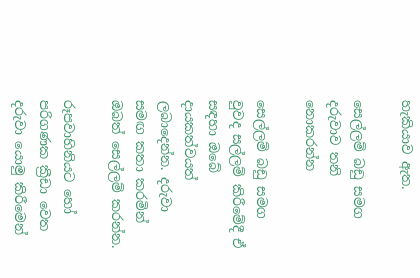හැකියාව ඇත.

සෙල්ලම් බඩු සමග දරුවාව තනි නොකරන්න

සෙල්ලම් බඩු සමග වුවද සල්ලම් කිරීමේදී ඒ සඳහා ඔබේ දායකත්වයත් ලබාදෙන්න. දරුවා සමඟ කතා කරමින් ඔබත් සෙල්ලම් කරන්න.

රූපවාහිනියට හෝ පරිගණක ක්‍රීඩා වෙත දරුවා යොමු කිරීමෙන්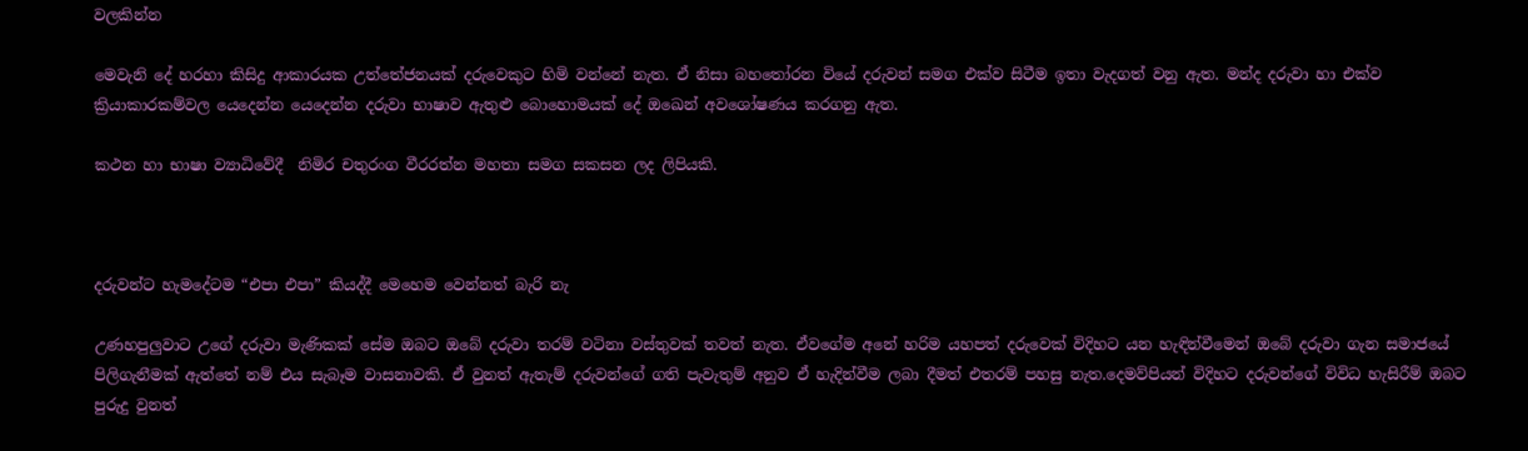වලකින්න

මෙවැනි දේ හරහා කිසිදු ආකාරයක උත්තේජනයක් දරුවෙකුට හිමි වන්නේ නැත. ඒ නිසා බහතෝරන වියේ දරුවන් සමග එක්ව සිටීම ඉතා වැදගත් වනු ඇත. මන්ද දරුවා හා එක්ව ක්‍රියාකාරකම්වල යෙදෙන්න යෙදෙන්න දරුවා භාෂාව ඇතුළු බොහොමයක් දේ ඔඛෙන් අවශෝෂණය කරගනු ඇත.

කථන හා භාෂා ව්‍යාධිවේදී  නිමිර චතුරංග වීරරත්න මහතා සමග සකසන ලද ලිපියකි.



දරුවන්ට හැමදේටම “එපා එපා” කියද්දී මෙහෙම වෙන්නත් බැරි නැ

උණහපුලුවාට උගේ දරුවා මැණිකක් සේම ඔබට ඔබේ දරුවා තරම් වටිනා වස්තුවක් තවත් නැත. ඒවගේම අනේ හරිම යහපත් දරුවෙක් විදිහට යන හැඳින්වීමෙන් ඔබේ දරුවා ගැන සමාජයේ පිලිගැනීමක් ඇත්තේ නම් එය සැබෑම වාසනාවකි. ඒ වුනත් ඇතැම් දරුවන්ගේ ගති පැවැතුම් අනුව ඒ හැදින්වීම ලබා දීමත් එතරම් පහසු නැත.දෙමව්පියන් විදිහට දරුවන්ගේ විවිධ හැසිරීම් ඔබට පුරුදු වුනත්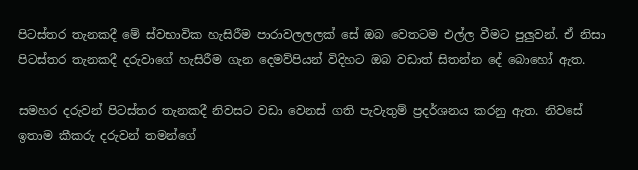පිටස්තර තැනකදී මේ ස්වභාවික හැසිරීම පාරාවලලලක් සේ ඔබ වෙතටම එල්ල වීමට පුලුවන්. ඒ නිසා පිටස්තර තැනකදී දරුවාගේ හැසිරීම ගැන දෙමව්පියන් විදිහට ඔබ වඩාත් සිතන්න දේ බොහෝ ඇත.

සමහර දරුවන් පිටස්තර තැනකදී නිවසට වඩා වෙනස් ගති පැවැතුම් ප්‍රදර්ශනය කරනු ඇත. නිවසේ ඉතාම කීකරු දරුවන් තමන්ගේ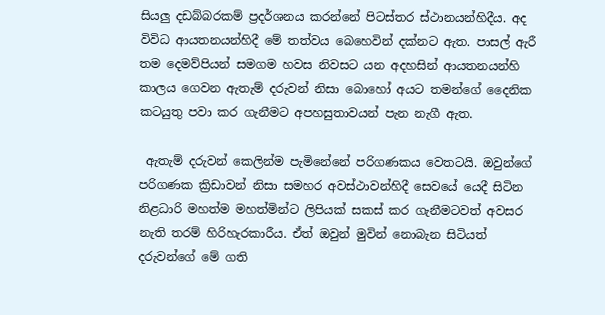සියලු දඩබ්බරකම් ප්‍රදර්ශනය කරන්නේ පිටස්තර ස්ථානයන්හිදීය. අද විවිධ ආයතනයන්හිදී මේ තත්වය බෙහෙවින් දක්නට ඇත. පාසල් ඇරී තම දෙමව්පියන් සමගම හවස නිවසට යන අදහසින් ආයතනයන්හි කාලය ගෙවන ඇතැම් දරුවන් නිසා බොහෝ අයට තමන්ගේ දෛනික කටයුතු පවා කර ගැනීමට අපහසුතාවයන් පැන නැගී ඇත.

 ඇතැම් දරුවන් කෙලින්ම පැමිනේනේ පරිගණකය වෙතටයි. ඔවුන්ගේ පරිගණක ක්‍රිඩාවන් නිසා සමහර අවස්ථාවන්හිදී සෙවයේ යෙදී සිටින නිළධාරි මහත්ම මහත්මින්ට ලිපියක් සකස් කර ගැනීමටවත් අවසර නැති තරම් හිරිහැරකාරීය. ඒත් ඔවුන් මුවින් නොබැන සිටියත් දරුවන්ගේ මේ ගති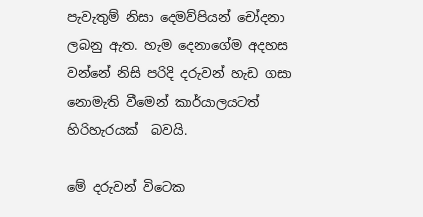පැවැතුම් නිසා දෙමව්පියන් චෝදනා ලබනු ඇත. හැම දෙනාගේම අදහස වන්නේ නිසි පරිදි දරුවන් හැඩ ගසා නොමැති වීමෙන් කාර්යාලයටත් හිරිහැරයක්  බවයි.

මේ දරුවන් විටෙක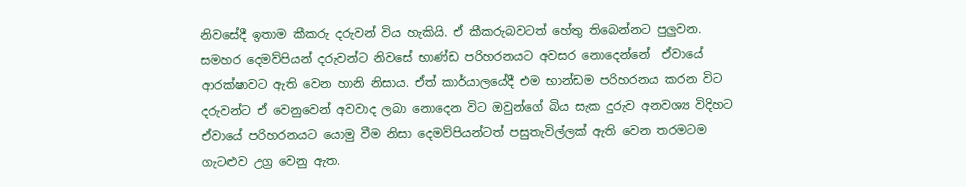නිවසේදී ඉතාම කීකරු දරුවන් විය හැකියි. ඒ කීකරුබවටත් හේතු තිබෙන්නට පුලුවන. සමහර දෙමව්පියන් දරුවන්ට නිවසේ භාණ්ඩ පරිහරනයට අවසර නොදෙන්නේ  ඒවායේ ආරක්ෂාවට ඇති වෙන හානි නිසාය. ඒත් කාර්යාලයේදී එම භාන්ඩම පරිහරනය කරන විට දරුවන්ට ඒ වෙනුවෙන් අවවාද ලබා නොදෙන විට ඔවුන්ගේ බිය සැක දුරුව අනවශ්‍ය විදිහට ඒවායේ පරිහරනයට යොමු වීම නිසා දෙමව්පියන්ටත් පසුතැවිල්ලක් ඇති වෙන තරමටම ගැටළුව උග්‍ර වෙනු ඇත.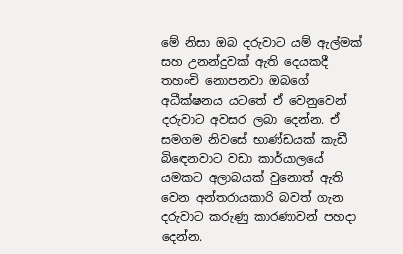මේ නිසා ඔබ දරුවාට යම් ඇල්මක් සහ උනන්දුවක් ඇති දෙයකදී තහංචි නොපනවා ඔබගේ අධීක්ෂනය යටතේ ඒ වෙනුවෙන් දරුවාට අවසර ලබා දෙන්න. ඒ සමගම නිවසේ භාණ්ඩයක් කැඩී බි‍ඳෙනවාට වඩා කාර්යාලයේ යමකට අලාබයක් වුනොත් ඇති වෙන අන්තරායකාරි බවත් ගැන දරුවාට කරුණු කාරණාවන් පහදා දෙන්න.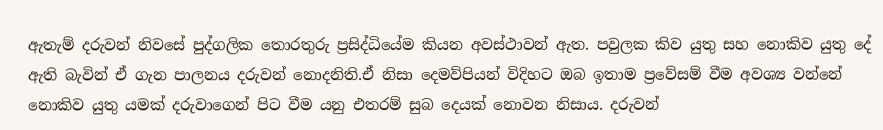ඇතැම් දරුවන් නිවසේ පුද්ගලික තොරතුරු ප්‍රසිද්ධියේම කියන අවස්ථාවන් ඇත. පවුලක කිව යුතු සහ නොකිව යුතු දේ ඇති බැවින් ඒ ගැන පාලනය දරුවන් නොදනිති.ඒ නිසා දෙමව්පියන් විදිහට ඔබ ඉතාම ප්‍රවේසම් වීම අවශ්‍ය වන්නේ නොකිව යුතු යමක් දරුවාගෙන් පිට වීම යනු එතරම් සුබ දෙයක් නොවන නිසාය. දරුවන්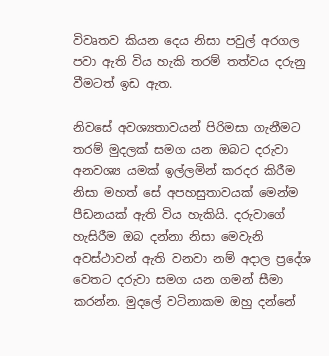විවෘතව කියන දෙය නිසා පවුල් අරගල පවා ඇති විය හැකි තරම් තත්වය දරුනු වීමටත් ඉඩ ඇත.

නිවසේ අවශ්‍යතාවයන් පිරිමසා ගැනීමට තරම් මුදලක් සමග යන ඔබට දරුවා අනවශ්‍ය යමක් ඉල්ලමින් කරදර කිරීම නිසා මහත් සේ අපහසුතාවයක් මෙන්ම පීඩනයක් ඇති විය හැකියි. දරුවාගේ හැසිරීම ඔබ දන්නා නිසා මෙවැනි අවස්ථාවන් ඇති වනවා නම් අදාල ප්‍රදේශ වෙතට දරුවා සමග යන ගමන් සීමා කරන්න. මුදලේ වටිනාකම ඔහු දන්නේ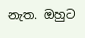නැත. ඔහුට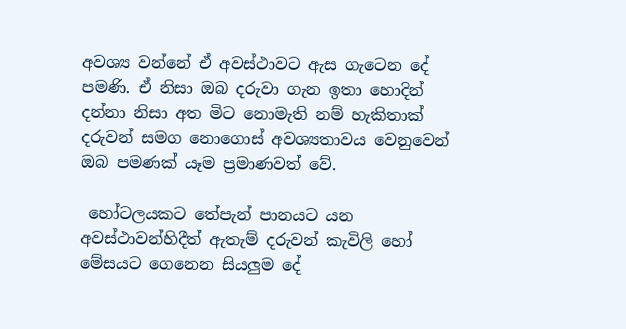අවශ්‍ය වන්නේ ඒ අවස්ථාවට ඇස ගැටෙන දේ පමණි. ඒ නිසා ඔබ දරුවා ගැන ඉතා හොදින් දන්නා නිසා අත මිට නොමැති නම් හැකිතාක් දරුවන් සමග නොගොස් අවශ්‍යතාවය වෙනුවෙන් ඔබ පමණක් යෑම ප්‍රමාණවත් වේ.

 හෝටලයකට තේපැන් පානයට යන අවස්ථාවන්හිදීත් ඇතැම් දරුවන් කැවිලි හෝ මේසයට ගෙනෙන සියලුම දේ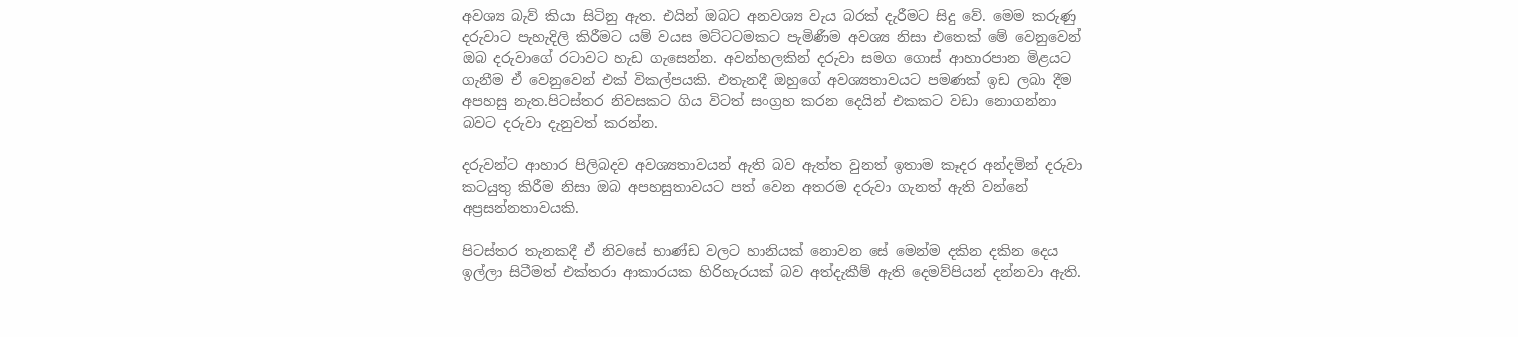අවශ්‍ය බැව් කියා සිටිනු ඇත. එයින් ඔබට අනවශ්‍ය වැය බරක් දැරීමට සිදු වේ. මෙම කරුණු දරුවාට පැහැදිලි කිරීමට යම් වයස මට්ටටමකට පැමිණීම අවශ්‍ය නිසා එතෙක් මේ වෙනුවෙන් ඔබ දරුවාගේ රටාවට හැඩ ගැසෙන්න. අවන්හලකින් දරුවා සමග ‍ගොස් ආහාරපාන මිළයට ගැනීම ඒ වෙනුවෙන් එක් විකල්පයකි. එතැනදී ඔහුගේ අවශ්‍යතාවයට පමණක් ඉඩ ලබා දීම අපහසු නැත.පිටස්තර නිවසකට ගිය විටත් සංග්‍රහ කරන දෙයින් එකකට වඩා නොගන්නා බවට දරුවා දැනුවත් කරන්න.

දරුවන්ට ආහාර පිලිබදව අවශ්‍යතාවයන් ඇති බව ඇත්ත වුනත් ඉතාම කෑදර අන්දමින් දරුවා කටයුතු කිරීම නිසා ඔබ අපහසුතාවයට පත් වෙන අතරම දරුවා ගැනත් ඇති වන්නේ අප්‍රසන්නතාවයකි.

පිටස්තර තැනකදී ඒ නිවසේ භාණ්ඩ වලට හානියක් නොවන සේ මෙන්ම දකින දකින දෙය ඉල්ලා සිටීමත් එක්තරා ආකාරයක හිරිහැරයක් බව අත්දැකීම් ඇති දෙමව්පියන් දන්නවා ඇති.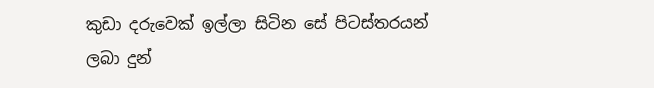කුඩා දරුවෙක් ඉල්ලා සිටින සේ පිටස්තරයන් ලබා දුන්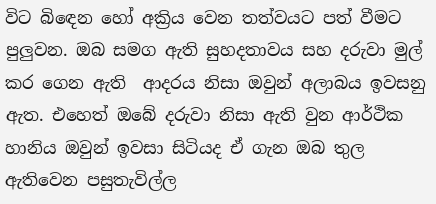විට බි‍ඳෙන හෝ අක්‍රිය වෙන තත්වයට පත් වීමට පුලුවන. ඔබ සමග ඇති සුහදතාවය සහ දරුවා මුල් කර ගෙන ඇති  ආදරය නිසා ඔවුන් අලාබය ඉවසනු ඇත. එහෙත් ඔබේ දරුවා නිසා ඇති වුන ආර්ථික හානිය ඔවුන් ඉවසා සිටියද ඒ ගැන ඔබ තුල ඇතිවෙන පසුතැවිල්ල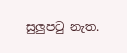සුලුපටු නැත.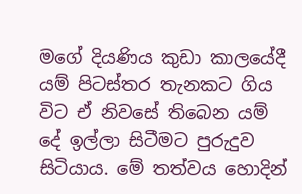මගේ දියණිය කුඩා කාලයේදී යම් පිටස්තර තැනකට ගිය විට ඒ නිවසේ තිබෙන යම් දේ ඉල්ලා සිටීමට පුරුදුව සිටියාය. මේ තත්වය හොදින්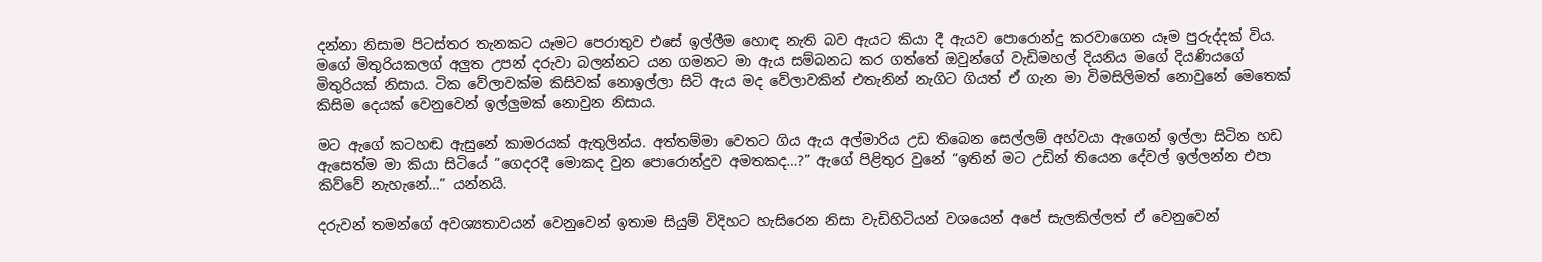දන්නා නිසාම පිටස්තර තැනකට යෑමට පෙරාතුව එසේ ඉල්ලීම හොඳ නැති බව ඇයට කියා දී ඇයව පොරොන්දු කරවාගෙන යෑම පුරුද්දක් විය. මගේ මිතුරියකලග් අලුත උපන් දරුවා බලන්නට යන ගමනට මා ඇය සම්බනධ කර ගත්තේ ඔවුන්ගේ වැඩිමහල් දියනිය මගේ දියණියගේ මිතුරියක් නිසාය. ටික වේලාවක්ම කිසිවක් නොඉල්ලා සිටි ඇය මද වේලාවකින් එතැනින් නැගිට ගියත් ඒ ගැන මා විමසිලිමත් නොවුනේ මෙතෙක් කිසිම දෙයක් වෙනුවෙන් ඉල්ලුමක් නොවුන නිසාය.

මට ඇගේ කටහඬ ඇසුනේ කාමරයක් ඇතුලින්ය. අත්තම්මා වෙතට ගිය ඇය අල්මාරිය උඩ තිබෙන සෙල්ලම් අහ්වයා ඇගෙන් ඉල්ලා සිටින හඩ ඇසෙත්ම මා කියා සිටියේ “ගෙදරදී මොකද වුන පොරොන්දුව අමතකද…?” ඇගේ පිළිතුර වුනේ “ඉතින් මට උඩින් තියෙන දේවල් ඉල්ලන්න එපා කිව්වේ නැහැනේ…” යන්නයි.

දරුවන් තමන්ගේ අවශ්‍යතාවයන් වෙනුවෙන් ඉතාම සියුම් විදිහට හැසිරෙන නිසා වැඩිහිටියන් වශයෙන් අපේ සැලකිල්ලත් ඒ වෙනුවෙන්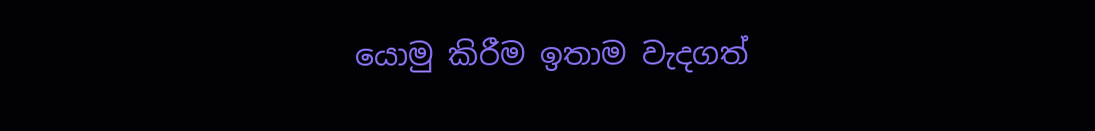යොමු කිරීම ඉතාම වැදගත්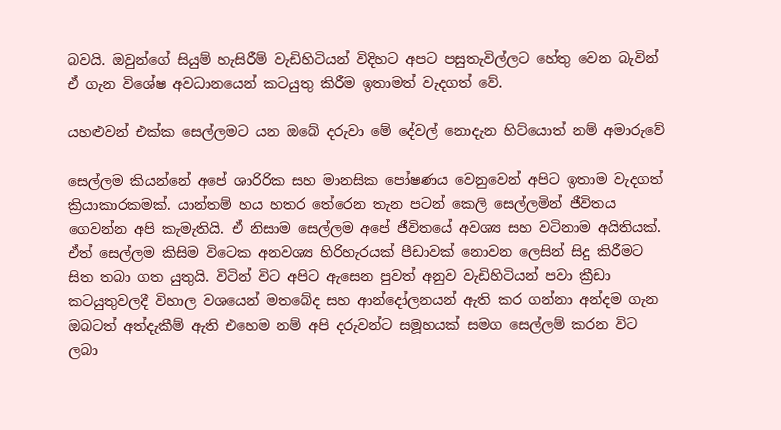බවයි. ඔවුන්ගේ සියුම් හැසිරීම් වැඩිහිටියන් විදිහට අපට පසුතැවිල්ලට හේතු වෙන බැවින් ඒ ගැන විශේෂ අවධානයෙන් කටයුතු කිරීම ඉතාමත් වැදගත් වේ.

යහළුවන් එක්ක සෙල්ලමට යන ඔබේ දරුවා මේ දේවල් නොදැන හිට්යොත් නම් අමාරුවේ

සෙල්ලම කියන්නේ අපේ ශාරිරික සහ මානසික පෝෂණය වෙනුවෙන් අපිට ඉතාම වැදගත් ක්‍රියාකාරකමක්. යාන්තම් හය හතර තේරෙන තැන පටන් කෙලි සෙල්ලමින් ජීවිතය ගෙවන්න අපි කැමැතියි. ඒ නිසාම සෙල්ලම අපේ ජීවිතයේ අවශ්‍ය සහ වටිනාම අයිතියක්. ඒත් සෙල්ලම කිසිම විටෙක අනවශ්‍ය හිරිහැරයක් පීඩාවක් නොවන ලෙසින් සිදු කිරීමට සිත තබා ගත යුතුයි. විටින් විට අපිට ඇසෙන පුවත් අනුව වැඩිහිටියන් පවා ක්‍රීඩා කටයුතුවලදී විහාල වශයෙන් මතබේද සහ ආන්දෝලනයන් ඇති කර ගන්නා අන්දම ගැන ඔබටත් අත්දැකීම් ඇති එහෙම නම් අපි දරුවන්ට සමූහයක් සමග සෙල්ලම් කරන විට ලබා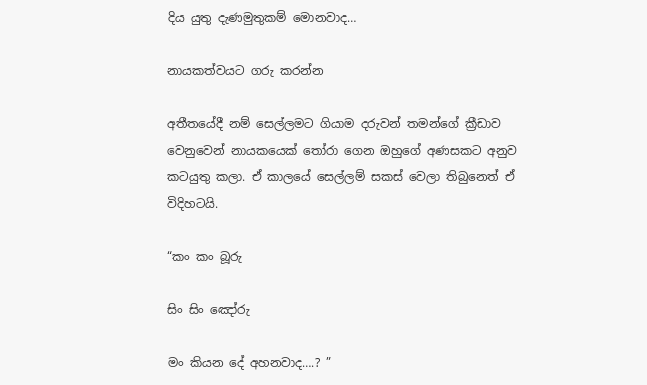දිය යුතු දැණමුතුකම් මොනවාද…

නායකත්වයට ගරු කරන්න

අතීතයේදී නම් සෙල්ලමට ගියාම දරුවන් තමන්ගේ ක්‍රීඩාව වෙනුවෙන් නායකයෙක් ‍තෝරා ගෙන ඔහුගේ අණසකට අනුව කටයුතු කලා. ඒ කාලයේ සෙල්ලම් සකස් වෙලා තිබුනෙත් ඒ විදිහටයි.

“කං කං බූරු

සිං සිං ඤෝරු

මං කියන දේ අහනවාද….? ”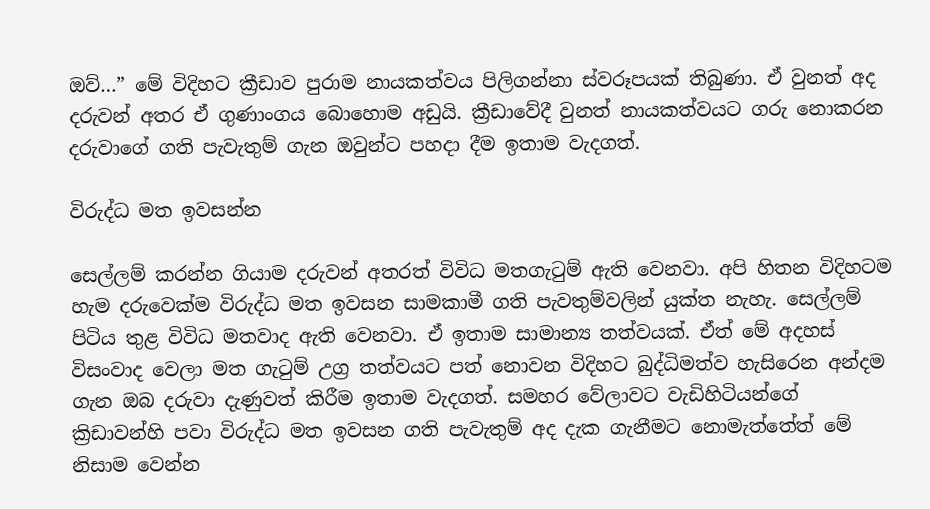ඔව්…” මේ විදිහට ක්‍රීඩාව පුරාම නායකත්වය පිලිගන්නා ස්වරූපයක් තිබුණා. ඒ වුනත් අද දරුවන් අතර ඒ ගුණාංගය බොහොම අඩුයි. ක්‍රීඩාවේදී වුනත් නායකත්වයට ගරු නොකරන දරුවාගේ ගති පැවැතුම් ගැන ඔවුන්ට පහදා දීම ඉතාම වැදගත්.

විරුද්ධ මත ඉවසන්න

සෙල්ලම් කරන්න ගියාම දරුවන් අතරත් විවිධ මතගැටුම් ඇති වෙනවා. අපි හිතන විදිහටම හැම දරුවෙක්ම විරුද්ධ මත ඉවසන සාමකාමී ගති පැවතුම්වලින් යුක්ත නැහැ. සෙල්ලම් පිටිය තුළ විවිධ මතවාද ඇති වෙනවා. ඒ ඉතාම සාමාන්‍ය තත්වයක්. ඒත් මේ අදහස් විසංවාද වෙලා මත ගැටුම් උග්‍ර තත්වයට පත් නොවන විදිහට බුද්ධිමත්ව හැසිරෙන අන්දම ගැන ඔබ දරුවා දැණුවත් කිරීම ඉතාම වැදගත්. සමහර වේලාවට වැඩිහිටියන්ගේ ක්‍රිඩාවන්හි පවා විරුද්ධ මත ඉවසන ගති පැවැතුම් අද දැක ගැනීමට නොමැත්තේත් මේ නිසාම වෙන්න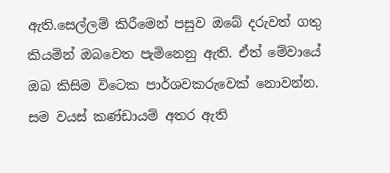ඇති.සෙල්ලම් කිරීමෙන් පසුව ඔබේ දරුවත් ගතු කියමින් ඔබවෙත පැමිනෙනු ඇති. ඒත් මේවායේ ඔබ කිසිම විටෙක පාර්ශවකරුවෙක් නොවන්න. සම වයස් කණ්ඩායම් අතර ඇති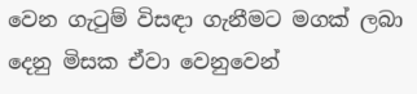වෙන ගැටුම් විසඳා ගැනීමට මගක් ලබා දෙනු මිසක ඒවා වෙනුවෙන්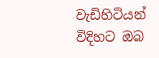වැඩිහිටියන් විදිහට ඔබ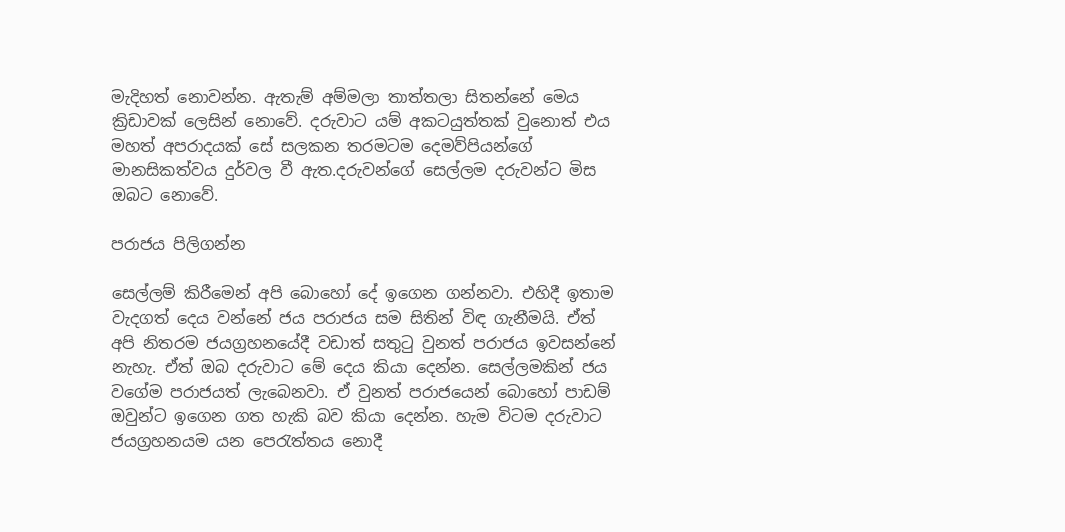මැදිහත් නොවන්න. ඇතැම් අම්මලා තාත්තලා සිතන්නේ මෙය ක්‍රිඩාවක් ලෙසින් නොවේ. දරුවාට යම් අකටයුත්තක් වුනොත් එය මහත් අපරාදයක් සේ සලකන තරමටම දෙමව්පියන්ගේ මානසිකත්වය දුර්වල වී ඇත.දරුවන්ගේ සෙල්ලම දරුවන්ට මිස ඔබට නොවේ.

පරාජය පිලිගන්න

සෙල්ලම් කිරීමෙන් අපි බොහෝ දේ ඉගෙන ගන්නවා. එහිදී ඉතාම වැදගත් දෙය වන්නේ ජය පරාජය සම සිතින් විඳ ගැනීමයි. ඒත් අපි නිතරම ජයග්‍රහනයේදී වඩාත් සතුටු වුනත් පරාජය ඉවසන්නේ නැහැ. ඒත් ඔබ දරුවාට මේ දෙය කියා දෙන්න. සෙල්ලමකින් ජය වගේම පරාජයත් ලැබෙනවා. ඒ වුනත් පරාජයෙන් බොහෝ පාඩම් ඔවුන්ට ඉගෙන ගත හැකි බව කියා දෙන්න. හැම විටම දරුවාට ජයග්‍රහනයම යන පෙරැත්තය නොදී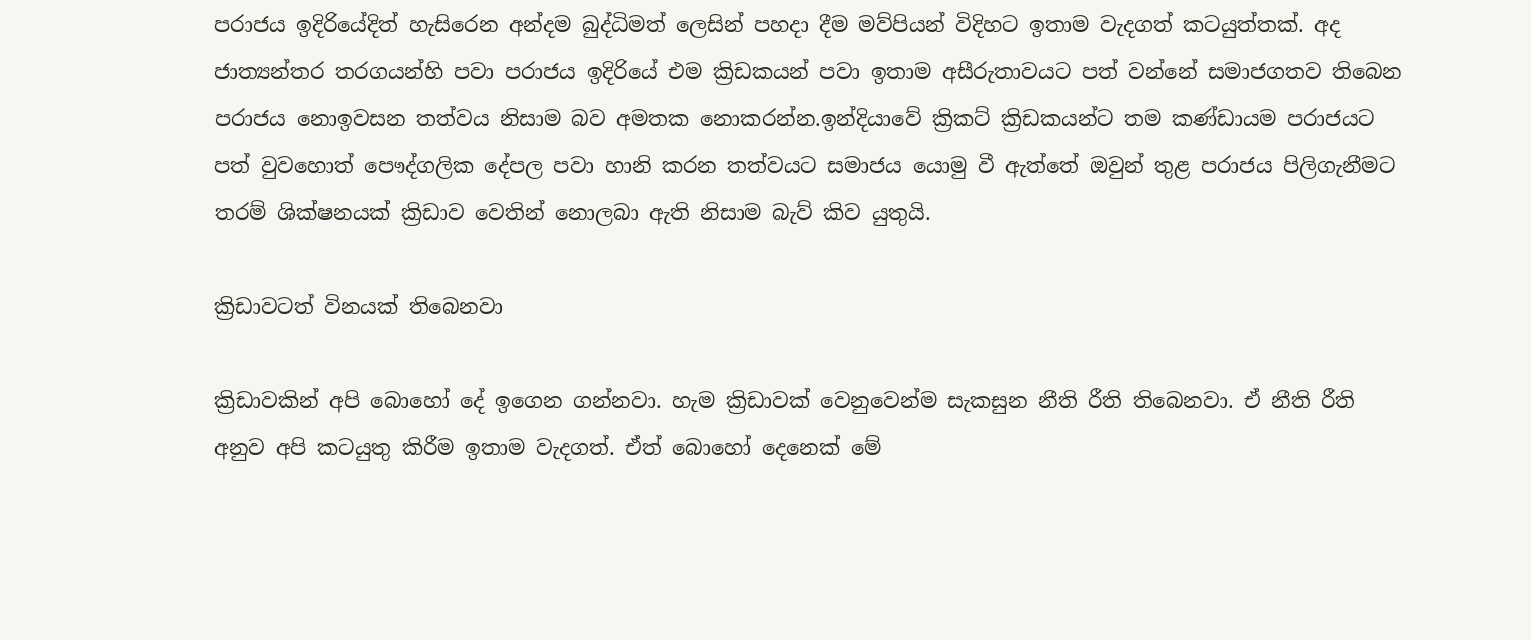පරාජය ඉදිරියේදිත් හැසිරෙන අන්දම බුද්ධිමත් ලෙසින් පහදා දීම මව්පියන් විදිහට ඉතාම වැදගත් කටයුත්තක්. අද ජාත්‍යන්තර තරගයන්හි පවා පරාජය ඉදිරියේ එම ක්‍රිඩකයන් පවා ඉතාම අසීරුතාවයට පත් වන්නේ සමාජගතව තිබෙන පරාජය නොඉවසන තත්වය නිසාම බව අමතක නොකරන්න.ඉන්දියාවේ ක්‍රිකට් ක්‍රිඩකයන්ට තම කණ්ඩායම පරාජයට පත් වුවහොත් පෞද්ගලික දේපල පවා හානි කරන තත්වයට සමාජය යොමු වී ඇත්තේ ඔවුන් තුළ පරාජය පිලිගැනීමට තරම් ශික්ෂනයක් ක්‍රිඩාව වෙතින් නොලබා ඇති නිසාම බැව් කිව යුතුයි.

ක්‍රිඩාවටත් විනයක් තිබෙනවා

ක්‍රිඩාවකින් අපි බොහෝ දේ ඉගෙන ගන්නවා. හැම ක්‍රිඩාවක් වෙනුවෙන්ම සැකසුන නීති රීති තිබෙනවා. ඒ නීති රීති අනුව අපි කටයුතු කිරීම ඉතාම වැදගත්. ඒත් බොහෝ දෙනෙක් මේ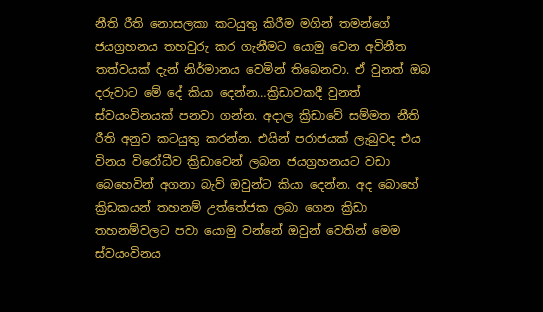නීති රීති නොසලකා කටයුතු කිරීම මගින් තමන්ගේ ජයග්‍රහනය තහවුරු කර ගැනීමට යොමු වෙන අවිනීත තත්වයක් දැන් නිර්මානය වෙමින් තිබෙනවා. ඒ වුනත් ඔබ දරුවාට මේ දේ කියා දෙන්න…ක්‍රිඩාවකදී වුනත් ස්වයංවිනයක් පනවා ගන්න. අදාල ක්‍රිඩාවේ සම්මත නීති රීති අනුව කටයුතු කරන්න. එයින් පරාජයක් ලැබුවද එය විනය විරෝධීව ක්‍රිඩාවෙන් ලබන ජයග්‍රහනයට වඩා  බෙහෙවින් අගනා බැව් ඔවුන්ට කියා දෙන්න. අද බොහේ ක්‍රිඩකයන් තහනම් උත්තේජක ලබා ගෙන ක්‍රිඩා තහනම්වලට පවා යොමු වන්නේ ඔවුන් වෙතින් මෙම ස්වයංවිනය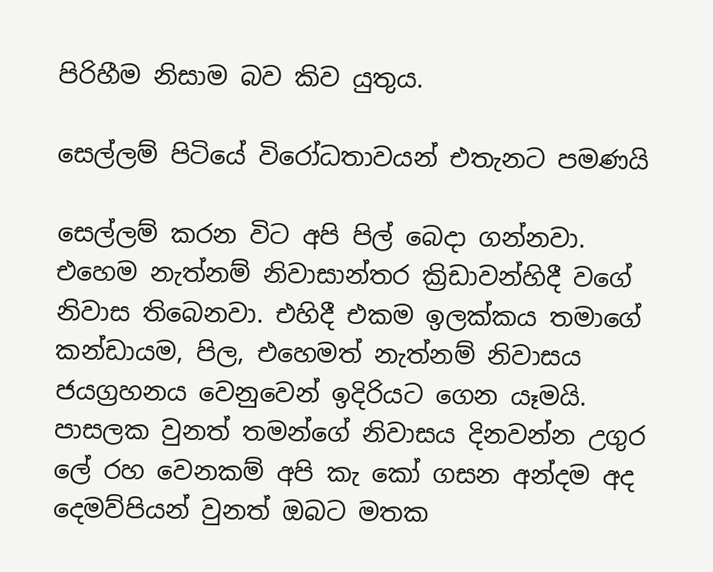පිරිහීම නිසාම බව කිව යුතුය.

සෙල්ලම් පිටියේ විරෝධතාවයන් එතැනට පමණයි

සෙල්ලම් කරන විට අපි පිල් බෙදා ගන්නවා. එහෙම නැත්නම් නිවාසාන්තර ක්‍රිඩාවන්හිදී වගේ නිවාස තිබෙනවා. එහිදී එකම ඉලක්කය තමාගේ කන්ඩායම, පිල, එහෙමත් නැත්නම් නිවාසය ජයග්‍රහනය වෙනුවෙන් ඉදිරියට ගෙන යෑමයි. පාසලක වුනත් තමන්ගේ නිවාසය දිනවන්න උගුර ලේ රහ වෙනකම් අපි කැ කෝ ගසන අන්දම අද දෙමව්පියන් වුනත් ඔබට මතක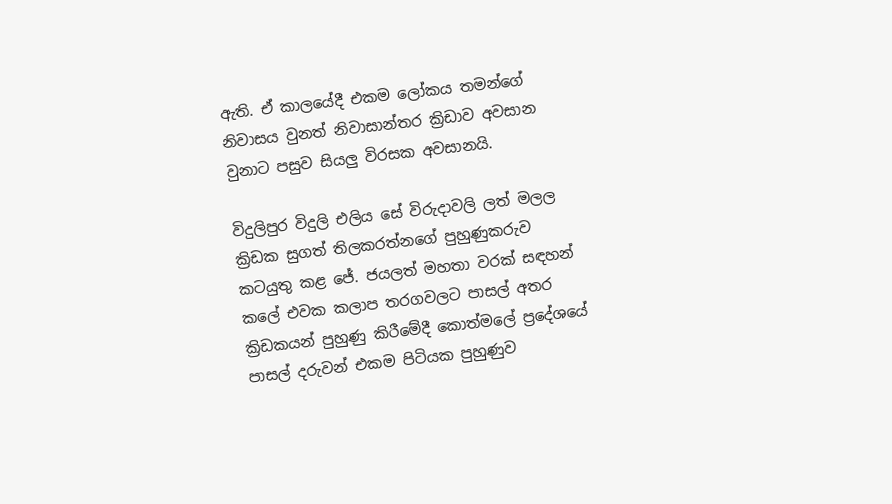ඇති. ඒ කාලයේදී එකම ලෝකය තමන්ගේ නිවාසය වුනත් නිවාසාන්තර ක්‍රිඩාව අවසාන වුනාට පසුව සියලු විරසක අවසානයි.

විදුලිපුර විදුලි එලිය සේ විරුදාවලි ලත් මලල ක්‍රිඩක සුගත් තිලකරත්නගේ පුහුණුකරුව කටයුතු කළ ජේ. ජයලත් මහතා වරක් සඳහන් කලේ එවක කලාප තරගවලට පාසල් අතර ක්‍රිඩකයන් පුහුණු කිරීමේදී කොත්මලේ ප්‍රදේශයේ පාසල් දරුවන් එකම පිටියක පුහුණුව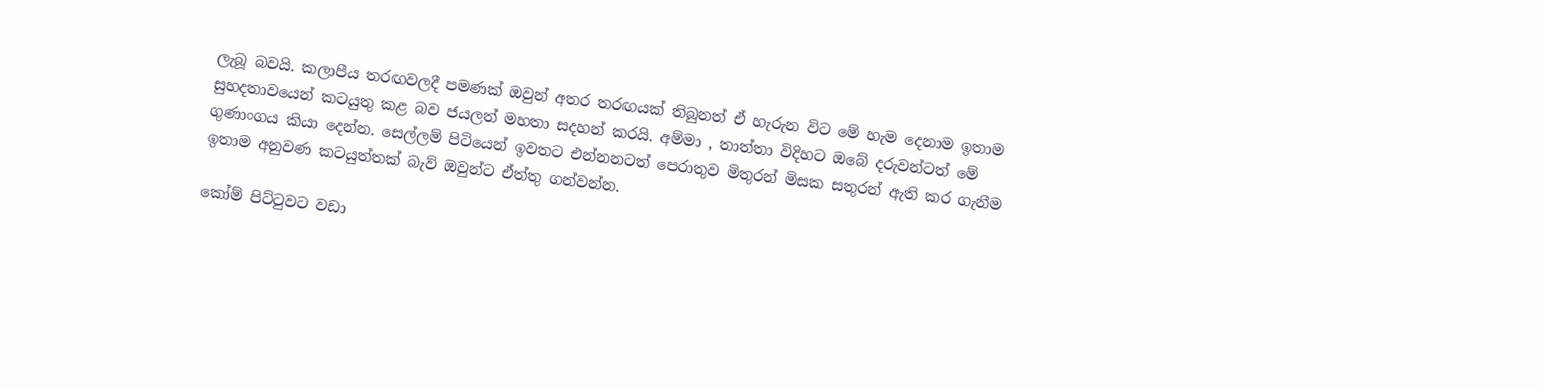ලැබූ බවයි. කලාපීය තරඟවලදී පමණක් ඔවුන් අතර තරඟයක් තිබුනත් ඒ හැරුන විට මේ හැම දෙනාම ඉතාම සුහදතාවයෙන් කටයුතු කළ බව ජයලත් මහතා සදහන් කරයි. අම්මා , තාත්තා විදිහට ඔබේ දරුවන්ටත් මේ ගුණාංගය කියා දෙන්න. සෙල්ලම් පිටියෙන් ඉවතට එන්නනටත් පෙරාතුව මිතුරන් මිසක සතුරන් ඇති කර ගැනීම ඉතාම අනුවණ කටයුත්තක් බැව් ඔවුන්ට ඒත්තු ගන්වන්න.

කෝම් පිට්ටුවට වඩා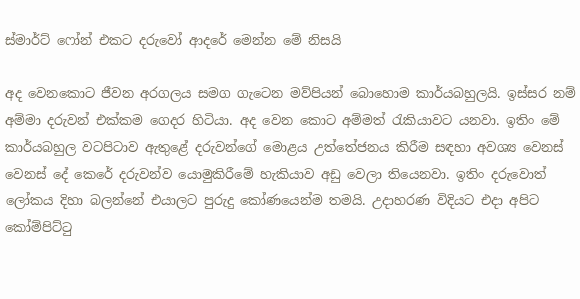ස්මාර්ට් ෆෝන් එකට දරුවෝ ආදරේ මෙන්න මේ නිසයි

අද වෙනකොට ජීවන අරගලය සමග ගැටෙන මව්පියන් බොහොම කාර්යබහුලයි. ඉස්සර නම් අම්මා දරුවන් එක්කම ගෙදර හිටියා. අද වෙන කොට අම්මත් රැකියාවට යනවා. ඉතිං මේ කාර්යබහුල වටපිටාව ඇතුළේ දරුවන්ගේ මොළය උත්තේජනය කිරීම සඳහා අවශ්‍ය වෙනස් වෙනස් දේ කෙරේ දරුවන්ව යොමුකිරීමේ හැකියාව අඩු වෙලා තියෙනවා. ඉතිං දරුවොත් ලෝකය දිහා බලන්නේ එයාලට පුරුදු කෝණයෙන්ම තමයි. උදාහරණ විදියට එදා අපිට කෝම්පිට්ටු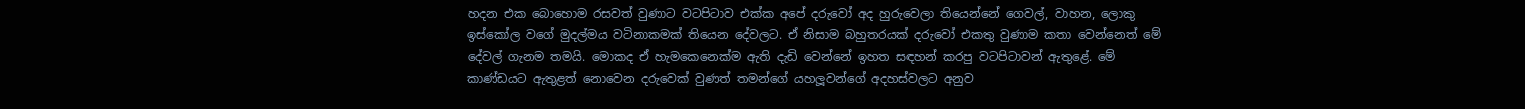හදන එක බොහොම රසවත් වුණාට වටපිටාව එක්ක අපේ දරුවෝ අද හුරුවෙලා තියෙන්නේ ගෙවල්, වාහන, ලොකු ඉස්කෝල වගේ මුදල්මය වටිනාකමක් තියෙන දේවලට. ඒ නිසාම බහුතරයක් දරුවෝ එකතු වුණාම කතා වෙන්නෙත් මේ දේවල් ගැනම තමයි. මොකද ඒ හැමකෙනෙක්ම ඇති දැඩි වෙන්නේ ඉහත සඳහන් කරපු වටපිටාවන් ඇතුළේ. මේ කාණ්ඩයට ඇතුළත් නොවෙන දරුවෙක් වුණත් තමන්ගේ යහලූවන්ගේ අදහස්වලට අනුව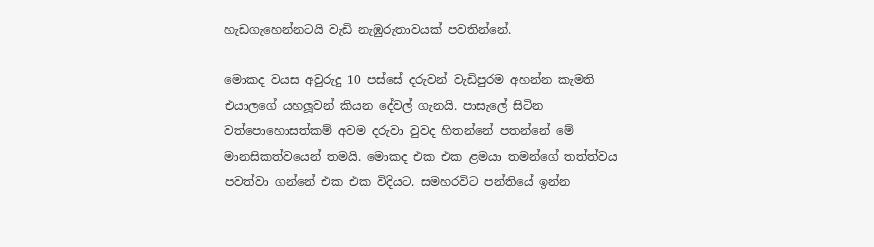හැඩගැහෙන්නටයි වැඩි නැඹුරුතාවයක් පවතින්නේ.

මොකද වයස අවුරුදු 10 පස්සේ දරුවන් වැඩිපුරම අහන්න කැමති එයාලගේ යහලූවන් කියන දේවල් ගැනයි. පාසැලේ සිටින වත්පොහොසත්කම් අවම දරුවා වුවද හිතන්නේ පතන්නේ මේ මානසිකත්වයෙන් තමයි. මොකද එක එක ළමයා තමන්ගේ තත්ත්වය පවත්වා ගන්නේ එක එක විදියට. සමහරවිට පන්තියේ ඉන්න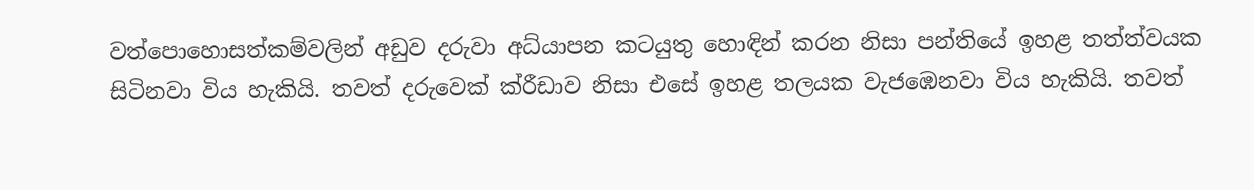වත්පොහොසත්කම්වලින් අඩුව දරුවා අධ්යාපන කටයුතු හොඳින් කරන නිසා පන්තියේ ඉහළ තත්ත්වයක සිටිනවා විය හැකියි. තවත් දරුවෙක් ක්රීඩාව නිසා එසේ ඉහළ තලයක වැජඹෙනවා විය හැකියි. තවත්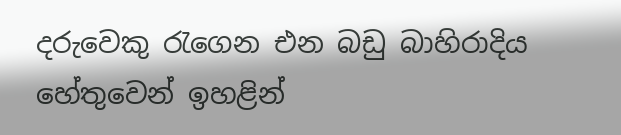දරුවෙකු රැගෙන එන බඩු බාහිරාදිය හේතුවෙන් ඉහළින්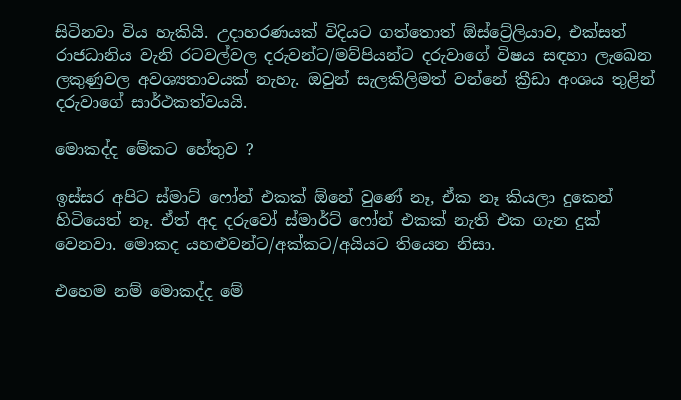සිටිනවා විය හැකියි. උදාහරණයක් විදියට ගත්තොත් ඕස්ට්‍රේලියාව, එක්සත් රාජධානිය වැනි රටවල්වල දරුවන්ට/මව්පියන්ට දරුවාගේ විෂය සඳහා ලැඛෙන ලකුණුවල අවශ්‍යතාවයක් නැහැ. ඔවුන් සැලකිලිමත් වන්නේ ක්‍රීඩා අංශය තුළින් දරුවාගේ සාර්ථකත්වයයි.

මොකද්ද මේකට හේතුව ?

ඉස්සර අපිට ස්මාට් ෆෝන් එකක් ඕනේ වුණේ නෑ, ඒක නෑ කියලා දුකෙන් හිටියෙත් නෑ. ඒත් අද දරුවෝ ස්මාර්ට් ෆෝන් එකක් නැති එක ගැන දුක් වෙනවා. මොකද යහළුවන්ට/අක්කට/අයියට තියෙන නිසා.

එහෙම නම් මොකද්ද මේ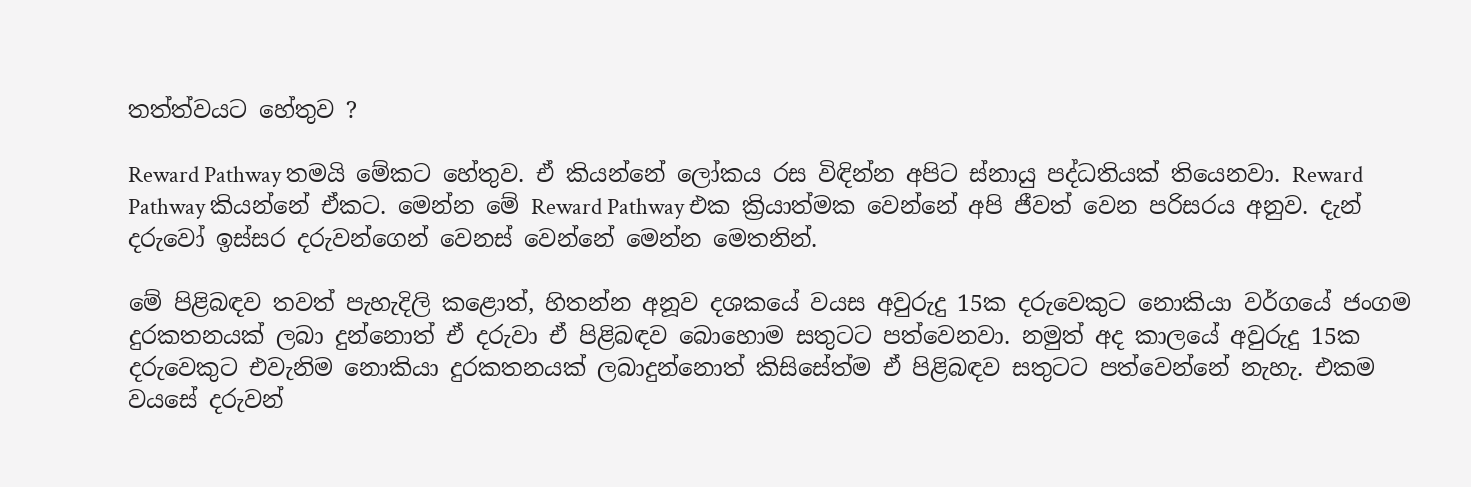තත්ත්වයට හේතුව ?

Reward Pathway තමයි මේකට හේතුව. ඒ කියන්නේ ලෝකය රස විඳින්න අපිට ස්නායු පද්ධතියක් තියෙනවා. Reward Pathway කියන්නේ ඒකට. මෙන්න මේ Reward Pathway එක ක්‍රියාත්මක වෙන්නේ අපි ජීවත් වෙන පරිසරය අනුව. දැන් දරුවෝ ඉස්සර දරුවන්ගෙන් වෙනස් වෙන්නේ මෙන්න මෙතනින්.

මේ පිළිබඳව තවත් පැහැදිලි කළොත්, හිතන්න අනූව දශකයේ වයස අවුරුදු 15ක දරුවෙකුට නොකියා වර්ගයේ ජංගම දුරකතනයක් ලබා දුන්නොත් ඒ දරුවා ඒ පිළිබඳව බොහොම සතුටට පත්වෙනවා. නමුත් අද කාලයේ අවුරුදු 15ක දරුවෙකුට එවැනිම නොකියා දුරකතනයක් ලබාදුන්නොත් කිසිසේත්ම ඒ පිළිබඳව සතුටට පත්වෙන්නේ නැහැ. එකම වයසේ දරුවන්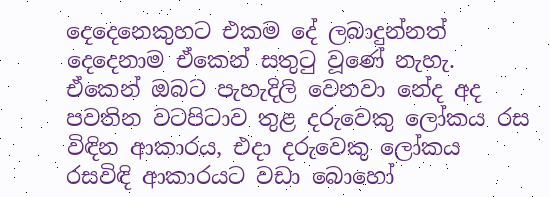දෙදෙනෙකුහට එකම දේ ලබාදුන්නත් දෙදෙනාම ඒකෙන් සතුටු වූණේ නැහැ. ඒකෙන් ඔබට පැහැදිලි වෙනවා නේද අද පවතින වටපිටාව තුළ දරුවෙකු ලෝකය රස විඳින ආකාරය, එදා දරුවෙකු ලෝකය රසවිඳි ආකාරයට වඩා බොහෝ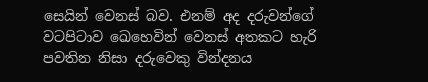සෙයින් වෙනස් බව. එනම් අද දරුවන්ගේ වටපිටාව ඛෙහෙවින් වෙනස් අතකට හැරි පවතින නිසා දරුවෙකු වින්දනය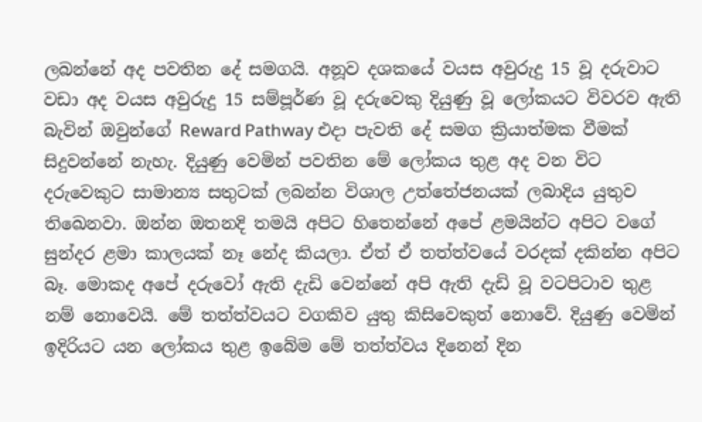ලබන්නේ අද පවතින දේ සමගයි. අනූව දශකයේ වයස අවුරුදු 15 වූ දරුවාට වඩා අද වයස අවුරුදු 15 සම්පූර්ණ වූ දරුවෙකු දියුණු වූ ලෝකයට විවරව ඇති බැවින් ඔවුන්ගේ Reward Pathway එදා පැවති දේ සමග ක්‍රියාත්මක වීමක් සිදුවන්නේ නැහැ. දියුණු වෙමින් පවතින මේ ලෝකය තුළ අද වන විට දරුවෙකුට සාමාන්‍ය සතුටක් ලබන්න විශාල උත්තේජනයක් ලබාදිය යුතුව තිඛෙනවා. ඔන්න ඔතනදි තමයි අපිට හිතෙන්නේ අපේ ළමයින්ට අපිට වගේ සුන්දර ළමා කාලයක් නෑ නේද කියලා. ඒත් ඒ තත්ත්වයේ වරදක් දකින්න අපිට බෑ. මොකද අපේ දරුවෝ ඇති දැඩි වෙන්නේ අපි ඇති දැඩි වූ වටපිටාව තුළ නම් නොවෙයි. මේ තත්ත්වයට වගකිව යුතු කිසිවෙකුත් නොවේ. දියුණු වෙමින් ඉදිරියට යන ලෝකය තුළ ඉබේම මේ තත්ත්වය දිනෙන් දින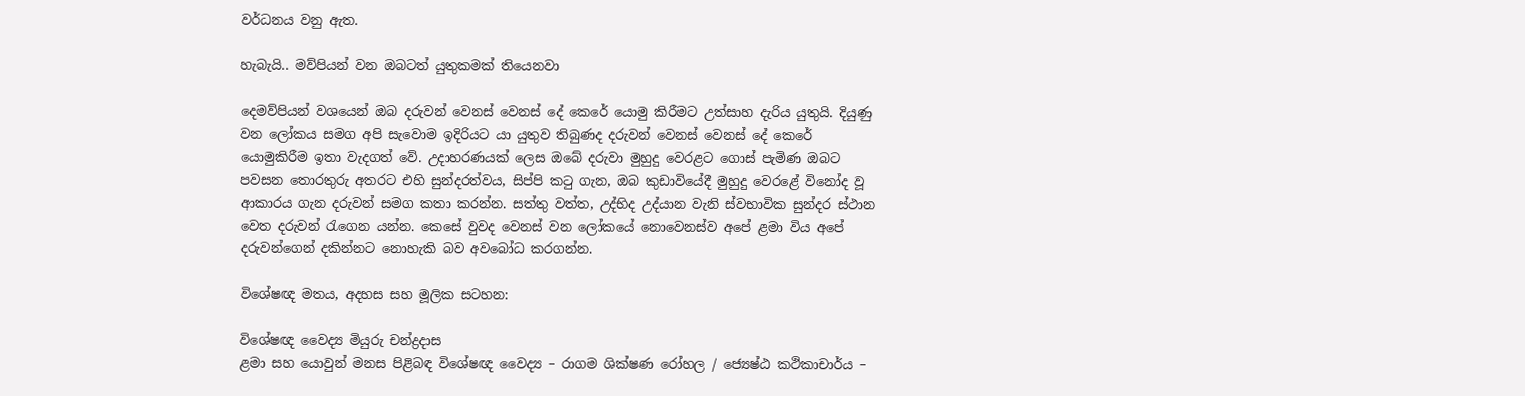වර්ධනය වනු ඇත.

හැබැයි.. මව්පියන් වන ඔබටත් යුතුකමක් තියෙනවා

දෙමව්පියන් වශයෙන් ඔබ දරුවන් වෙනස් වෙනස් දේ කෙරේ යොමු කිරීමට උත්සාහ දැරිය යුතුයි. දියුණු වන ලෝකය සමග අපි සැවොම ඉදිරියට යා යුතුව තිබුණද දරුවන් වෙනස් වෙනස් දේ කෙරේ යොමුකිරීම ඉතා වැදගත් වේ. උදාහරණයක් ලෙස ඔබේ දරුවා මුහුදු වෙරළට ගොස් පැමිණ ඔබට පවසන තොරතුරු අතරට එහි සුන්දරත්වය, සිප්පි කටු ගැන, ඔබ කුඩාවියේදී මුහුදු වෙරළේ විනෝද වූ ආකාරය ගැන දරුවන් සමග කතා කරන්න. සත්තු වත්ත, උද්භිද උද්යාන වැනි ස්වභාවික සුන්දර ස්ථාන වෙත දරුවන් රැගෙන යන්න. කෙසේ වුවද වෙනස් වන ලෝකයේ නොවෙනස්ව අපේ ළමා විය අපේ දරුවන්ගෙන් දකින්නට නොහැකි බව අවබෝධ කරගන්න.

විශේෂඥ මතය, අදහස සහ මූලික සටහන:

විශේෂඥ වෛද්‍ය මියුරු චන්ද්‍රදාස
ළමා සහ යොවුන් මනස පිළිබඳ විශේෂඥ වෛද්‍ය – රාගම ශික්ෂණ රෝහල / ජ්‍යෙෂ්ඨ කථිකාචාර්ය –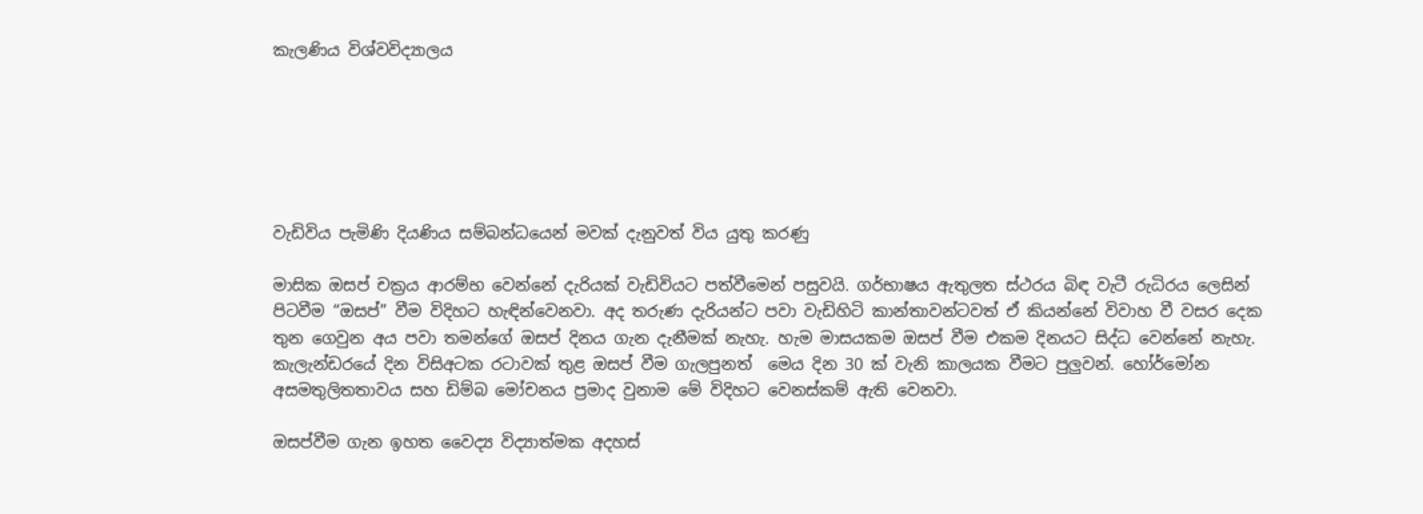කැලණිය විශ්වවිද්‍යාලය






වැඩිවිය පැමිණි දියණිය සම්බන්ධයෙන් මවක් දැනුවත් විය යුතු කරණු

මාසික ඔසප් චක්‍රය ආරම්භ වෙන්නේ දැරියක් වැඩිවියට පත්වීමෙන් පසුවයි. ගර්භාෂය ඇතුලත ස්ථරය බිඳ වැටී රුධිරය ලෙසින් පිටවීම “ඔසප්” වීම විදිහට හැඳින්වෙනවා. අද තරුණ දැරියන්ට පවා වැඩිහිටි කාන්තාවන්ටවත් ඒ කියන්නේ විවාහ වී වසර දෙක තුන ගෙවුන අය පවා තමන්ගේ ඔසප් දිනය ගැන දැනීමක් නැහැ. හැම මාසයකම ඔසප් වීම එකම දිනයට සිද්ධ වෙන්නේ නැහැ. කැලැන්ඩරයේ දින විසිඅටක රටාවක් තුළ ඔසප් වීම ගැලපුනත්  මෙය දින 30 ක් වැනි කාලයක වීමට පුලුවන්. හෝර්මෝන අසමතුලිතතාවය සහ ඩිම්බ මෝචනය ප්‍රමාද වුනාම මේ විදිහට වෙනස්කම් ඇති වෙනවා.

ඔසප්වීම ගැන ඉහත වෛද්‍ය විද්‍යාත්මක අදහස්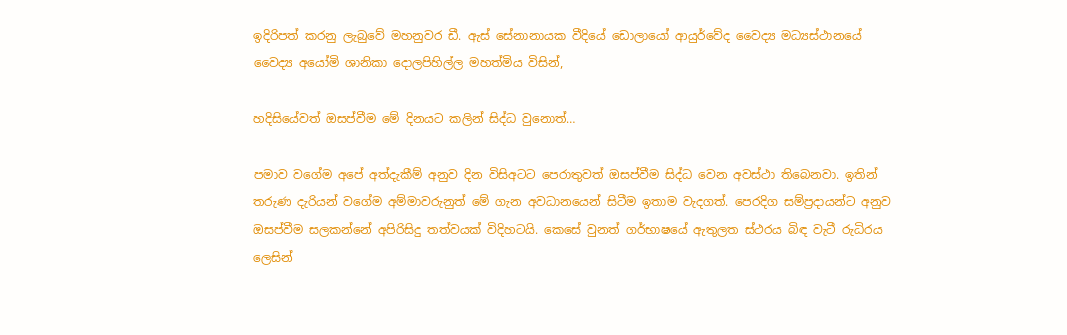ඉදිරිපත් කරනු ලැබුවේ මහනුවර ඩී. ඇස් සේනානායක වීදියේ ඩොලායෝ ආයුර්වේද වෛද්‍ය මධ්‍යස්ථානයේ වෛද්‍ය අයෝමි ශානිකා දොලපිහිල්ල මහත්මිය විසින්,

හදිසියේවත් ඔසප්වීම මේ දිනයට කලින් සිද්ධ වුනොත්…

පමාව වගේම අපේ අත්දැකීම් අනුව දින විසිඅටට පෙරාතුවත් ඔසප්වීම සිද්ධ වෙන අවස්ථා තිබෙනවා. ඉතින් තරුණ දැරියන් වගේම අම්මාවරුනුත් මේ ගැන අවධානයෙන් සිටීම ඉතාම වැදගත්. පෙරදිග සම්ප්‍රදායන්ට අනුව ඔසප්වීම සලකන්නේ අපිරිසිදු තත්වයක් විදිහටයි. කෙසේ වුනත් ගර්භාෂයේ ඇතුලත ස්ථරය බිඳ වැටී රුධිරය ලෙසින්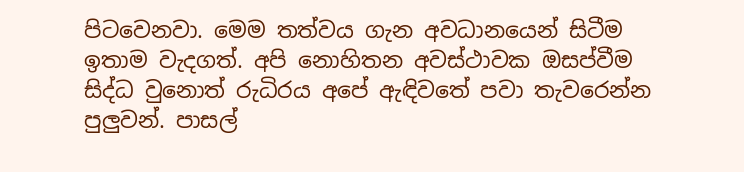පිටවෙනවා. මෙම තත්වය ගැන අවධානයෙන් සිටීම ඉතාම වැදගත්. අපි නොහිතන අවස්ථාවක ඔසප්වීම සිද්ධ වුනොත් රුධිරය අපේ ඇඳිවතේ පවා තැවරෙන්න පුලුවන්. පාසල්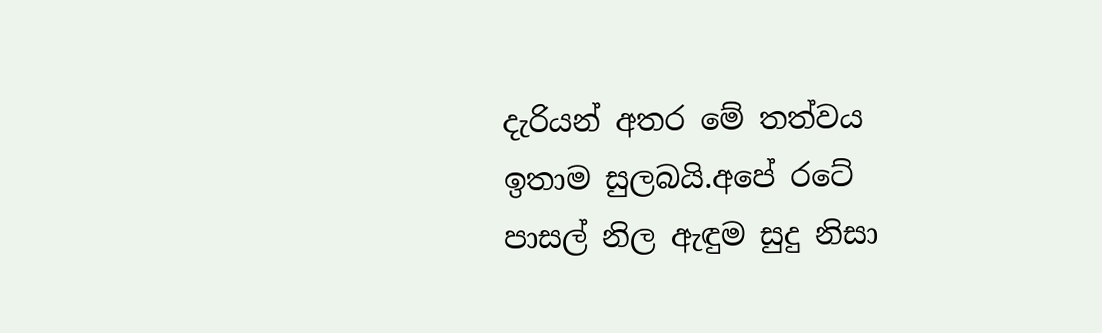දැරියන් අතර මේ තත්වය ඉතාම සුලබයි.අපේ රටේ පාසල් නිල ඇඳුම සුදු නිසා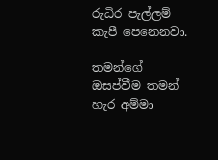රුධිර පැල්ලම් කැපී පෙනෙනවා.

තමන්ගේ ඔසප්වීම තමන් හැර අම්මා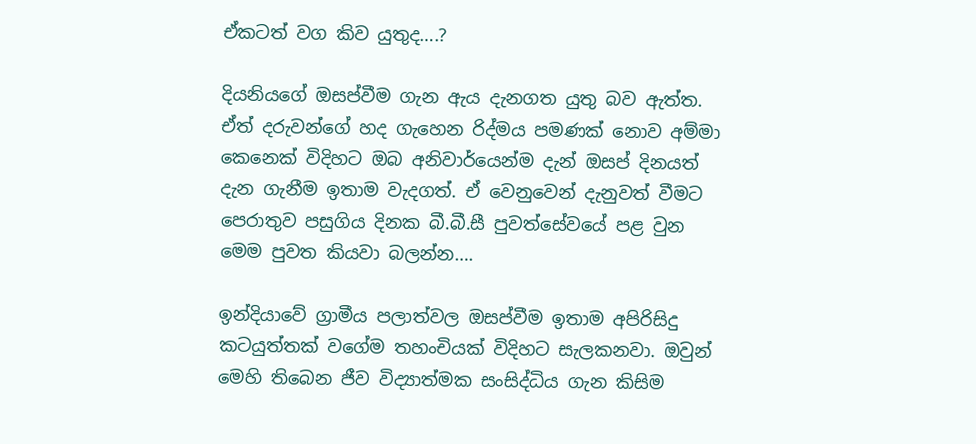ඒකටත් වග කිව යුතුද….?

දියනියගේ ඔසප්වීම ගැන ඇය දැනගත යුතු බව ඇත්ත. ඒත් දරුවන්ගේ හද ගැහෙන රිද්මය පමණක් නොව අම්මා කෙනෙක් විදිහට ඔබ අනිවාර්යෙන්ම දැන් ඔසප් දිනයත් දැන ගැනීම ඉතාම වැදගත්. ඒ වෙනුවෙන් දැනුවත් වීමට පෙරාතුව පසුගිය දිනක බී.බී.සී පුවත්සේවයේ පළ වුන මෙම පුවත කියවා බලන්න….

ඉන්දියාවේ ග්‍රාමීය පලාත්වල ඔසප්වීම ඉතාම අපිරිසිදු කටයුත්තක් වගේම තහංචියක් විදිහට සැලකනවා. ඔවුන් මෙහි තිබෙන ජීව විද්‍යාත්මක සංසිද්ධිය ගැන කිසිම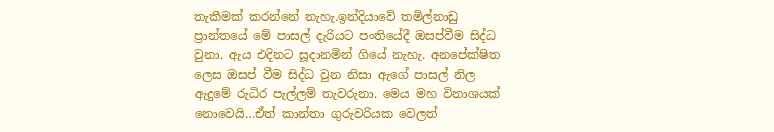තැකීමක් කරන්නේ නැහැ.ඉන්දියාවේ තමිල්නාඩු ප්‍රාන්තයේ මේ පාසල් දැරියට පංතියේදී ඔසප්වීම සිද්ධ වුනා. ඇය එදිනට සූදානමින් ගියේ නැහැ. අනපේක්ෂිත ලෙස ඔසප් වීම සිද්ධ වුන නිසා ඇගේ පාසල් නිල ඇදුමේ රුධිර පැල්ලම් තැවරුනා. මෙය මහ විනාශයක් නොවෙයි…ඒත් කාන්තා ගුරුවරියක වෙලත්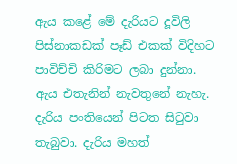ඇය කළේ මේ දැරියට දූවිලි පිස්නාකඩක් පෑඩ් එකක් විදිහට පාවිච්චි කිරිමට ලබා දුන්නා. ඇය එතැනින් නැවතුනේ නැහැ. දැරිය පංතියෙන් පිටත සිටුවා තැබුවා. දැරිය මහත්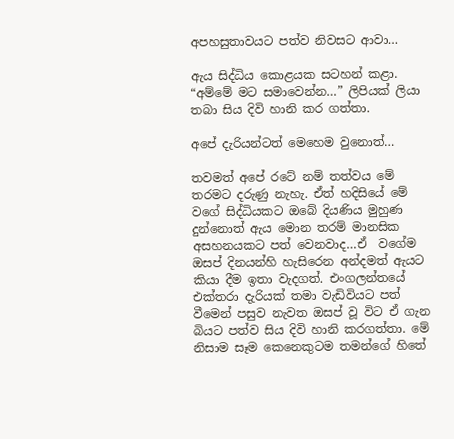අපහසුතාවයට පත්ව නිවසට ආවා…

ඇය සිද්ධිය කොළයක සටහන් කළා. “අම්මේ මට සමාවෙන්න…” ලිපියක් ලියා තබා සිය දිවි හානි කර ගත්තා.

අපේ දැරියන්ටත් මෙහෙම වුනොත්…

තවමත් අපේ රටේ නම් තත්වය මේ තරමට දරුණු නැහැ. ඒත් හදිසියේ මේ වගේ සිද්ධියකට ඔබේ දියණිය මුහුණ දුන්නොත් ඇය මොන තරම් මානසික අසහනයකට පත් වෙනවාද…ඒ  වගේම ඔසප් දිනයන්හි හැසිරෙන අන්දමත් ඇයට කියා දීම ඉතා වැදගත්. එංගලන්තයේ එක්තරා දැරියක් තමා වැඩිවියට පත් වීමෙන් පසුව නැවත ඔසප් වූ විට ඒ ගැන බියට පත්ව සිය දිවි හානි කරගත්තා. මේ නිසාම සෑම කෙනෙකුටම තමන්ගේ හිතේ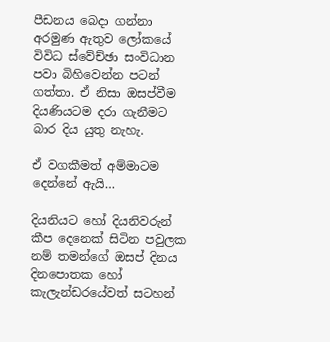පීඩනය බෙදා ගන්නා අරමුණ ඇතුව ලෝකයේ විවිධ ස්වේච්ඡා සංවිධාන පවා බිහිවෙන්න පටන් ගත්තා. ඒ නිසා ඔසප්වීම දියණියටම දරා ගැනීමට බාර දිය යුතු නැහැ.

ඒ වගකීමත් අම්මාටම දෙන්නේ ඇයි…

දියනියට හෝ දියනිවරුන් කීප දෙනෙක් සිටින පවුලක නම් තමන්ගේ ඔසප් දිනය දිනපොතක හෝ කැලැන්ඩරයේවත් සටහන්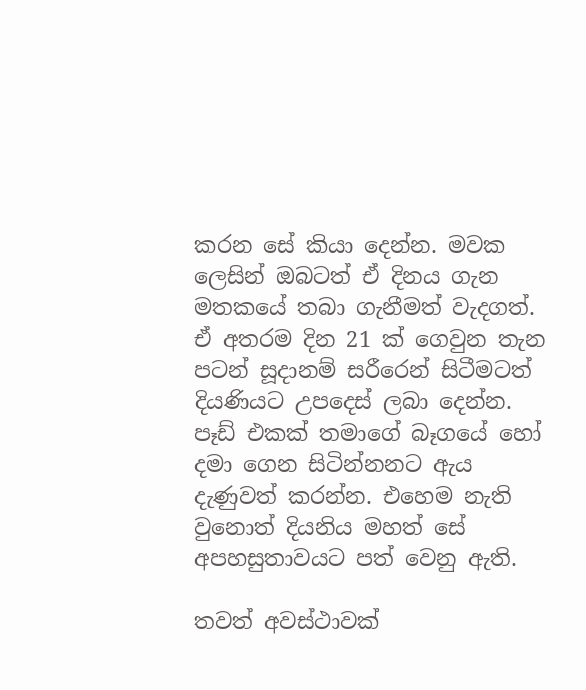කරන සේ කියා දෙන්න. මවක ලෙසින් ඔබටත් ඒ දිනය ගැන මතකයේ තබා ගැනීමත් වැදගත්. ඒ අතරම දින 21 ක් ගෙවුන තැන පටන් සූදානම් සරීරෙන් සිටීමටත් දියණියට උපදෙස් ලබා දෙන්න. පෑඩ් එකක් තමාගේ බෑගයේ හෝ දමා ගෙන සිටින්නනට ඇය දැණුවත් කරන්න. එහෙම නැති වුනොත් දියනිය මහත් සේ අපහසුතාවයට පත් වෙනු ඇති.

තවත් අවස්ථාවක්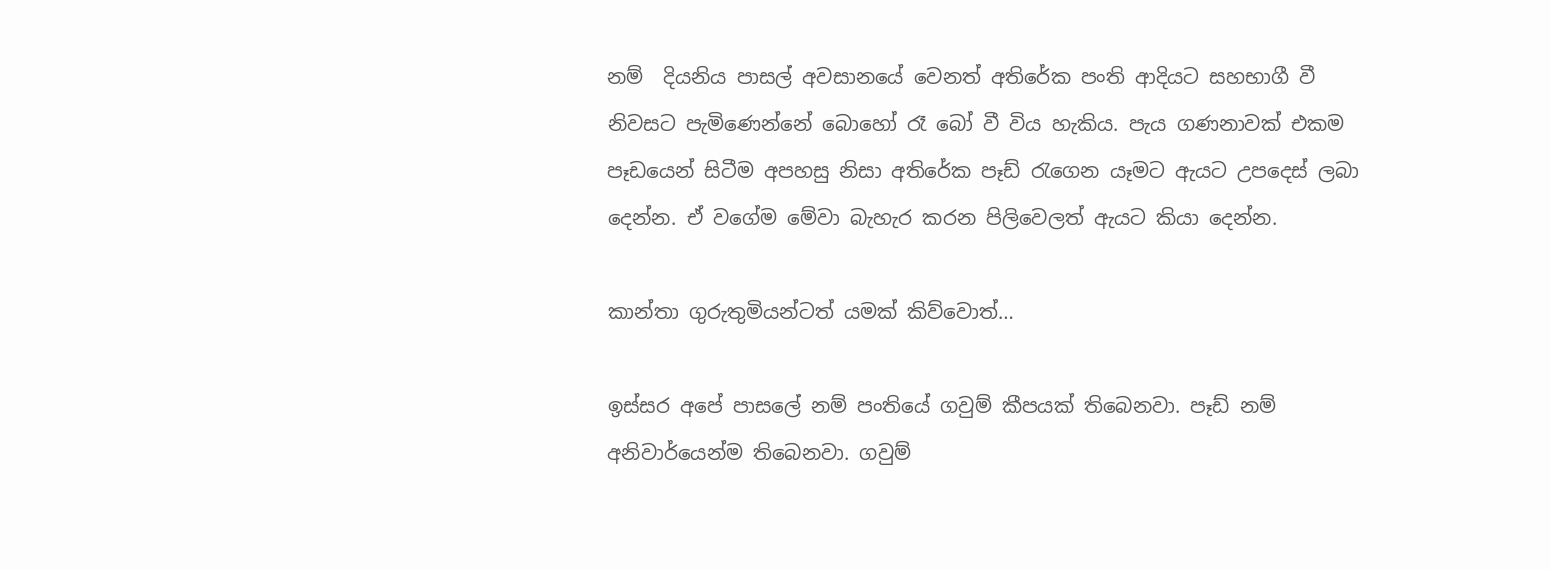නම්  දියනිය පාසල් අවසානයේ වෙනත් අතිරේක පංති ආදියට සහභාගී වී නිවසට පැමිණෙන්නේ බොහෝ රෑ බෝ වී විය හැකිය. පැය ගණනාවක් එකම පෑඩයෙන් සිටීම අපහසු නිසා අතිරේක පෑඩ් රැගෙන යෑමට ඇයට උපදෙස් ලබා දෙන්න. ඒ වගේම මේවා බැහැර කරන පිලිවෙලත් ඇයට කියා දෙන්න.

කාන්තා ගුරුතුමියන්ටත් යමක් කිව්වොත්…

ඉස්සර අපේ පාසලේ නම් පංතියේ ගවුම් කීපයක් තිබෙනවා. පෑඩ් නම් අනිවාර්යෙන්ම තිබෙනවා. ගවුම්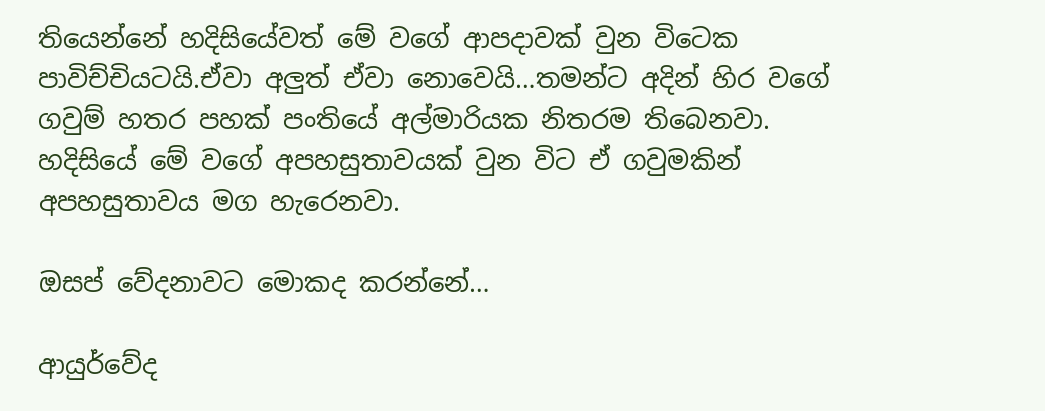තියෙන්නේ හදිසියේවත් මේ වගේ ආපදාවක් වුන විටෙක පාවිච්චියටයි.ඒවා අලුත් ඒවා නොවෙයි…තමන්ට අදින් හිර වගේ ගවුම් හතර පහක් පංතියේ අල්මාරියක නිතරම තිබෙනවා. හදිසියේ මේ වගේ අපහසුතාවයක් වුන විට ඒ ගවුමකින් අපහසුතාවය මග හැරෙනවා.

ඔසප් වේදනාවට මොකද කරන්නේ…

ආයුර්වේද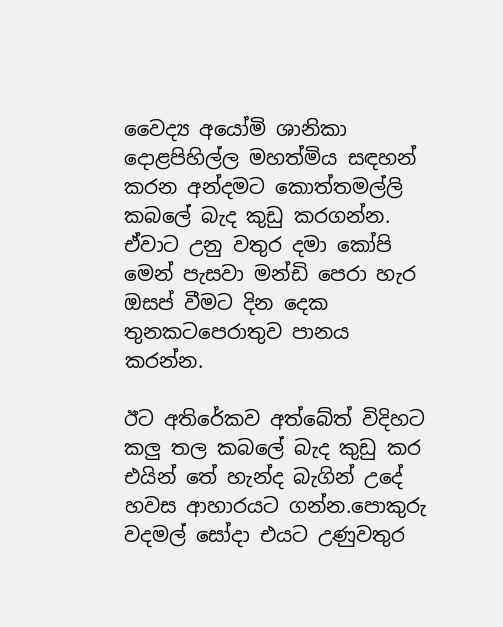වෛද්‍ය අයෝමි ශානිකා දොළපිහිල්ල මහත්මිය සඳහන් කරන අන්දමට කොත්තමල්ලි කබලේ බැද කුඩු කරගන්න. ඒවාට උනු වතුර දමා කෝපි මෙන් පැසවා මන්ඩි පෙරා හැර ඔසප් වීමට දින දෙක තුනකටපෙරාතුව පානය කරන්න.

ඊට අතිරේකව අත්බේත් විදිහට කලු තල කබලේ බැද කුඩු කර එයින් තේ හැන්ද බැගින් උදේ හවස ආහාරයට ගන්න.පොකුරු වදමල් සෝදා එයට උණුවතුර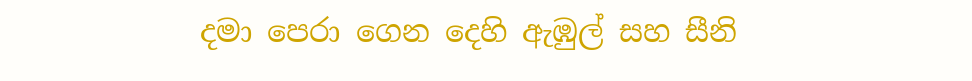දමා පෙරා ගෙන දෙහි ඇඹුල් සහ සීනි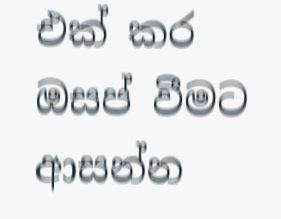එක් කර ඔසප් වීමට ආසන්න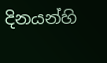දිනයන්හි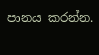පානය කරන්න.